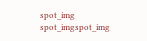spot_img
spot_imgspot_img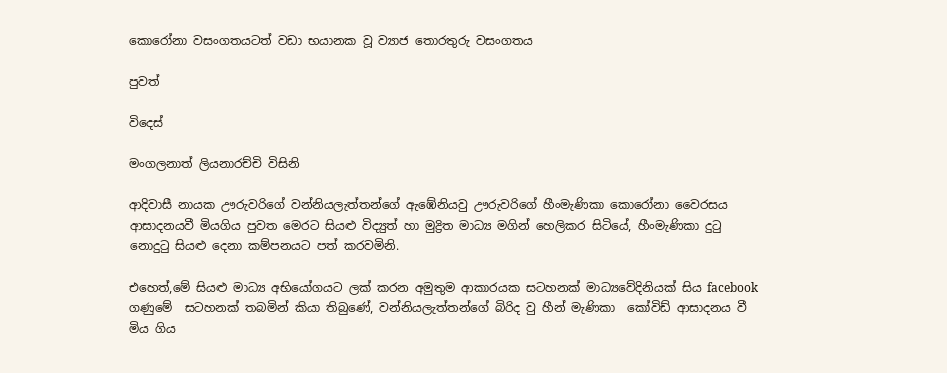කොරෝනා වසංගතයටත් වඩා භයානක වූ ව්‍යාජ තොරතුරු වසංගතය

පුවත්

විදෙස්

මංගලනාත් ලියනාරච්චි විසිනි

ආදිවාසී නායක ඌරුවරිගේ වන්නියලැත්තන්ගේ ඇඹේනියවු ඌරුවරිගේ හීංමැණිකා කොරෝනා වෛරසය ආසාදනයවී මියගිය පුවත මෙරට සියළු විද්‍යුත් හා මුද්‍රිත මාධ්‍ය මගින් හෙලිකර සිටියේ, හීංමැණිකා දුටු නොදුටු සියළු දෙනා කම්පනයට පත් කරවමිනි.

එහෙත්,මේ සියළු මාධ්‍ය අභියෝගයට ලක් කරන අමුතුම ආකාරයක සටහනක් මාධ්‍යවේදිනියක් සිය facebook ගණුමේ  සටහනක් තබමින් කියා තිබුණේ, වන්නියලැත්තන්ගේ බිරිද වු හීන් මැණිකා  කෝවිඩ් ආසාදනය වී මිය ගිය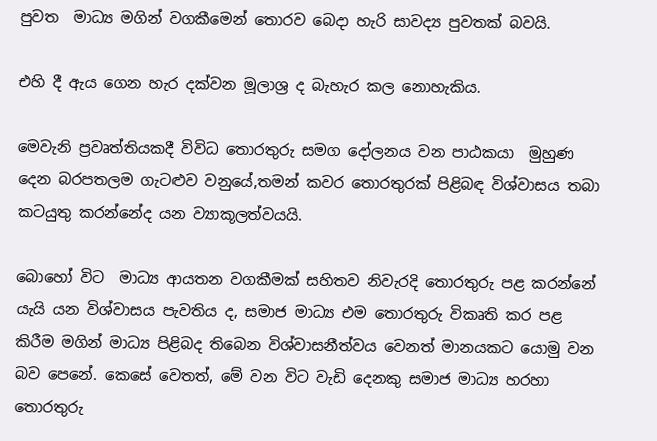පුවත  මාධ්‍ය මගින් වගකීමෙන් තොරව බෙදා හැරි සාවද්‍ය පුවතක් බවයි.

එහි දී ඇය ගෙන හැර දක්වන මූලාශ්‍ර ද බැහැර කල නොහැකිය.

මෙවැනි ප්‍රවෘත්තියකදී විවිධ තොරතුරු සමග දෝලනය වන පාඨකයා  මුහුණ දෙන බරපතලම ගැටළුව වනුයේ,තමන් කවර තොරතුරක් පිළිබඳ විශ්වාසය තබා කටයුතු කරන්නේද යන ව්‍යාකූලත්වයයි.

බොහෝ විට  මාධ්‍ය ආයතන වගකීමක් සහිතව නිවැරදි තොරතුරු පළ කරන්නේ යැයි යන විශ්වාසය පැවතිය ද, සමාජ මාධ්‍ය එම තොරතුරු විකෘති කර පළ කිරීම මගින් මාධ්‍ය පිළිබද තිබෙන විශ්වාසනීත්වය වෙනත් මානයකට යොමු වන බව පෙනේ. කෙසේ වෙතත්, මේ වන විට වැඩි දෙනකු සමාජ මාධ්‍ය හරහා තොරතුරු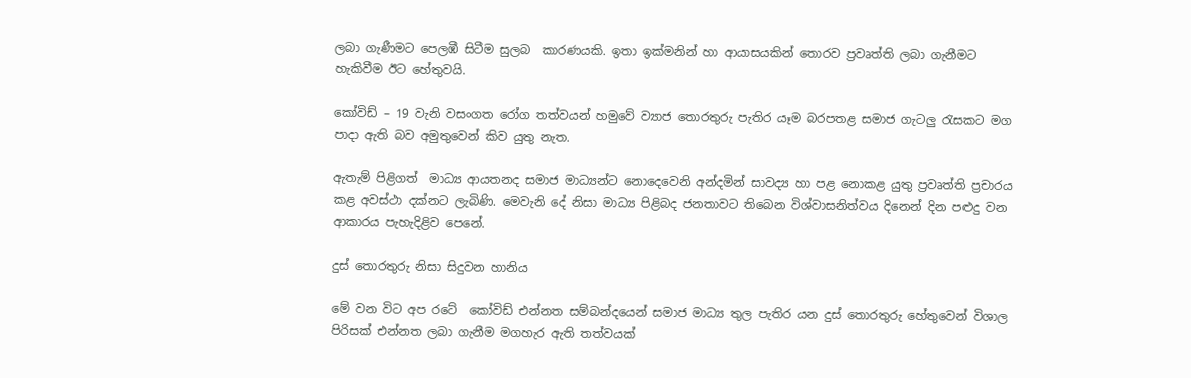ලබා ගැණීමට පෙලඹී සිටීම සුලබ  කාරණයකි. ඉතා ඉක්මනින් හා ආයාසයකින් තොරව ප්‍රවෘත්ති ලබා ගැනීමට හැකිවීම ඊට හේතුවයි.

කෝවිඩ් – 19 වැනි වසංගත රෝග තත්වයන් හමුවේ ව්‍යාජ තොරතුරු පැතිර යෑම බරපතළ සමාජ ගැටලු රැසකට මග පාදා ඇති බව අමුතුවෙන් කිව යුතු නැත.

ඇතැම් පිළිගත්  මාධ්‍ය ආයතනද සමාජ මාධ්‍යන්ට නොදෙවෙනි අන්දමින් සාවද්‍ය හා පළ නොකළ යුතු ප්‍රවෘත්ති ප්‍රචාරය කළ අවස්ථා දක්නට ලැබිණි. මෙවැනි දේ නිසා මාධ්‍ය පිළිබද ජනතාවට තිබෙන විශ්වාසනිත්වය දිනෙන් දින පළුදු වන ආකාරය පැහැදිළිව පෙනේ.

දුස් තොරතුරු නිසා සිදුවන හානිය

මේ වන විට අප රටේ  කෝවිඩ් එන්නත සම්බන්දයෙන් සමාජ මාධ්‍ය තුල පැතිර යන දුස් තොරතුරු හේතුවෙන් විශාල පිරිසක් එන්නත ලබා ගැනීම මගහැර ඇති තත්වයක්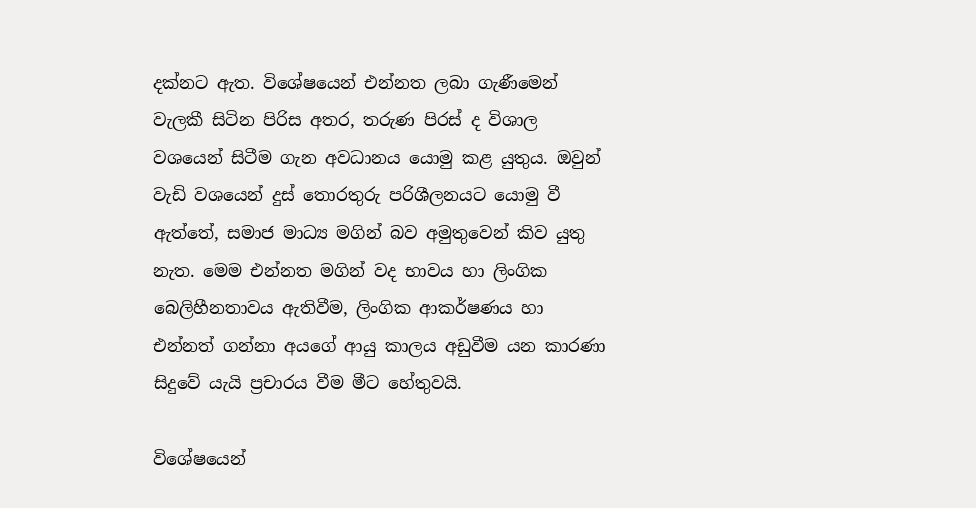දක්නට ඇත. විශේෂයෙන් එන්නත ලබා ගැණීමෙන් වැලකී සිටින පිරිස අතර, තරුණ පිරස් ද විශාල වශයෙන් සිටීම ගැන අවධානය යොමු කළ යුතුය. ඔවුන් වැඩි වශයෙන් දුස් තොරතුරු පරිශීලනයට යොමු වී ඇත්තේ, සමාජ මාධ්‍ය මගින් බව අමුතුවෙන් කිව යුතු නැත. මෙම එන්නත මගින් වද භාවය හා ලිංගික බෙලිහීනතාවය ඇතිවීම, ලිංගික ආකර්ෂණය හා එන්නත් ගන්නා අයගේ ආයු කාලය අඩුවීම යන කාරණා සිදුවේ යැයි ප්‍රචාරය වීම මීට හේතුවයි.

විශේෂයෙන්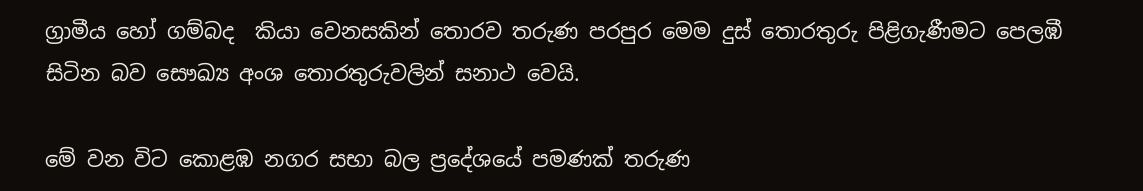ග්‍රාමීය හෝ ගම්බද  කියා වෙනසකින් තොරව තරුණ පරපුර මෙම දුස් තොරතුරු පිළිගැණීමට පෙලඹී සිටින බව සෞඛ්‍ය අංශ තොරතුරුවලින් සනාථ වෙයි.

මේ වන විට කොළඹ නගර සභා බල ප්‍රදේශයේ පමණක් තරුණ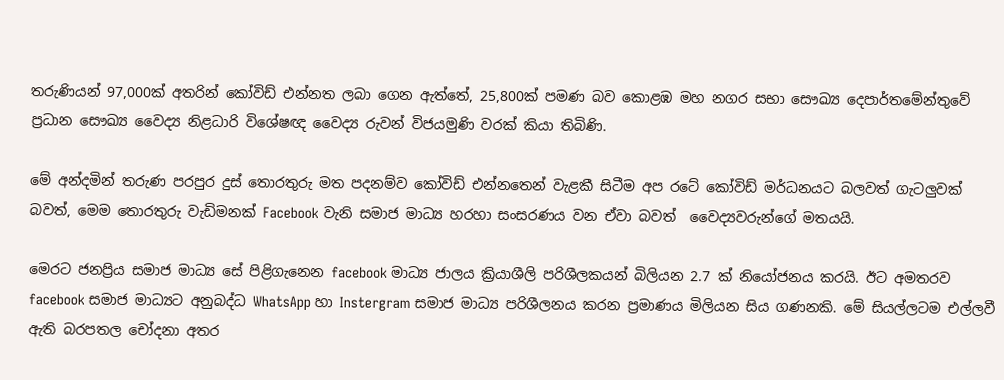තරුණියන් 97,000ක් අතරින් කෝවිඩ් එන්නත ලබා ගෙන ඇත්තේ, 25,800ක් පමණ බව කොළඹ මහ නගර සභා සෞඛ්‍ය දෙපාර්තමේන්තුවේ ප්‍රධාන සෞඛ්‍ය වෛද්‍ය නිළධාරි විශේෂඥ වෛද්‍ය රුවන් විජයමුණි වරක් කියා තිබිණි.

මේ අන්දමින් තරුණ පරපුර දුස් තොරතුරු මත පදනම්ව කෝවිඩ් එන්නතෙන් වැළකී සිටීම අප රටේ කෝවිඩ් මර්ධනයට බලවත් ගැටලුවක් බවත්, මෙම තොරතුරු වැඩිමනක් Facebook වැනි සමාජ මාධ්‍ය හරහා සංසරණය වන ඒවා බවත්  වෛද්‍යවරුන්ගේ මතයයි.

මෙරට ජනප්‍රිය සමාජ මාධ්‍ය සේ පිළිගැනෙන facebook මාධ්‍ය ජාලය ක්‍රියාශීලි පරිශීලකයන් බිලියන 2.7 ක් නියෝජනය කරයි. ඊට අමතරව facebook සමාජ මාධ්‍යට අනුබද්ධ WhatsApp හා Instergram සමාජ මාධ්‍ය පරිශීලනය කරන ප්‍රමාණය මිලියන සිය ගණනකි. මේ සියල්ලටම එල්ලවී ඇති බරපතල චෝදනා අතර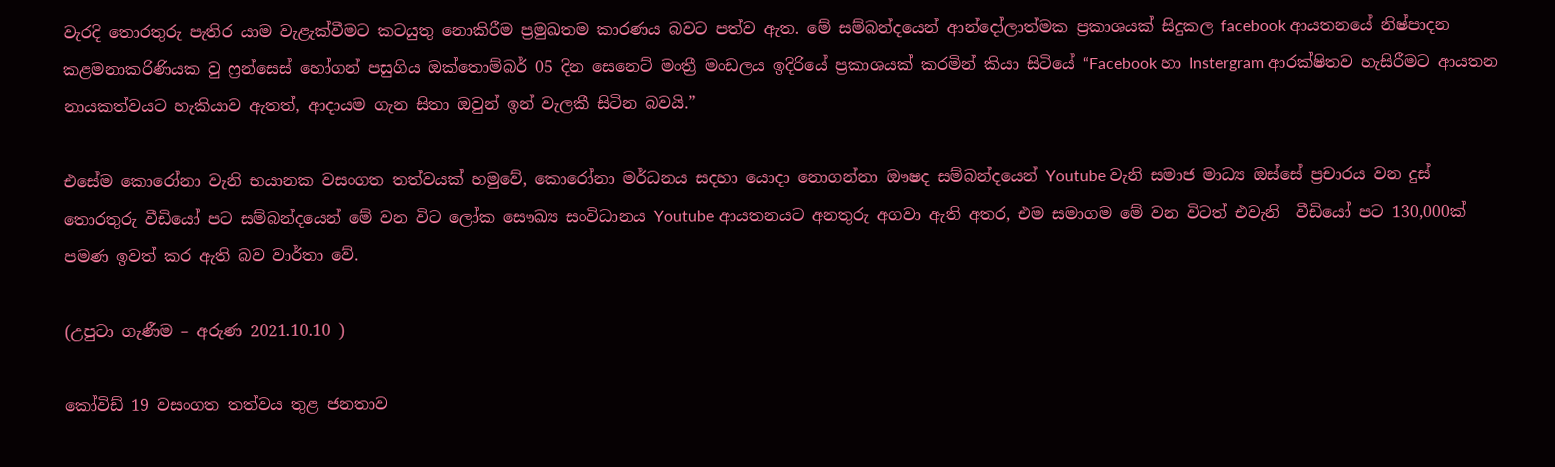වැරදි තොරතුරු පැතිර යාම වැළැක්වීමට කටයුතු නොකිරීම ප්‍රමුඛතම කාරණය බවට පත්ව ඇත. මේ සම්බන්දයෙන් ආන්දෝලාත්මක ප්‍රකාශයක් සිදුකල facebook ආයතනයේ නිෂ්පාදන කළමනාකරිණියක වු ෆ්‍රන්සෙස් හෝගන් පසුගිය ඔක්තොම්බර් 05 දින සෙනෙට් මංත්‍රී මංඩලය ඉදිරියේ ප්‍රකාශයක් කරමින් කියා සිටියේ “Facebook හා Instergram ආරක්ෂිතව හැසිරීමට ආයතන නායකත්වයට හැකියාව ඇතත්, ආදායම ගැන සිතා ඔවුන් ඉන් වැලකී සිටින බවයි.”

එසේම කොරෝනා වැනි භයානක වසංගත තත්වයක් හමුවේ, කොරෝනා මර්ධනය සදහා යොදා නොගන්නා ඖෂද සම්බන්දයෙන් Youtube වැනි සමාජ මාධ්‍ය ඔස්සේ ප්‍රචාරය වන දුස් තොරතුරු වීඩියෝ පට සම්බන්දයෙන් මේ වන විට ලෝක සෞඛ්‍ය සංවිධානය Youtube ආයතනයට අනතුරු අගවා ඇති අතර, එම සමාගම මේ වන විටත් එවැනි  වීඩියෝ පට 130,000ක් පමණ ඉවත් කර ඇති බව වාර්තා වේ.

(උපුටා ගැණීම – අරුණ 2021.10.10 )

කෝවිඩ් 19 වසංගත තත්වය තුළ ජනතාව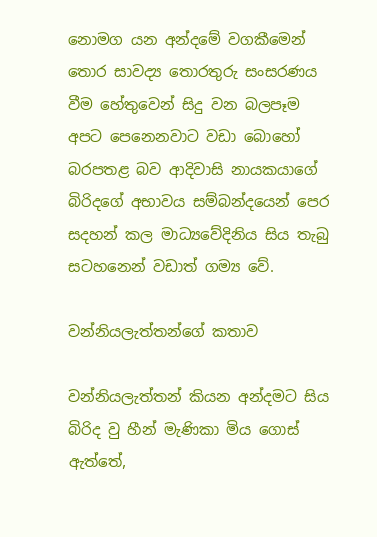නොමග යන අන්දමේ වගකීමෙන් තොර සාවද්‍ය තොරතුරු සංසරණය වීම හේතුවෙන් සිදු වන බලපෑම අපට පෙනෙනවාට වඩා බොහෝ බරපතළ බව ආදිවාසි නායකයාගේ බිරිදගේ අභාවය සම්බන්දයෙන් පෙර සදහන් කල මාධ්‍යවේදිනිය සිය තැබු සටහනෙන් වඩාත් ගම්‍ය වේ.

වන්නියලැත්තන්ගේ කතාව

වන්නියලැත්තන් කියන අන්දමට සිය බිරිද වු හීන් මැණිකා මිය ගොස් ඇත්තේ,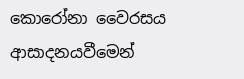කොරෝනා වෛරසය ආසාදනයවීමෙන්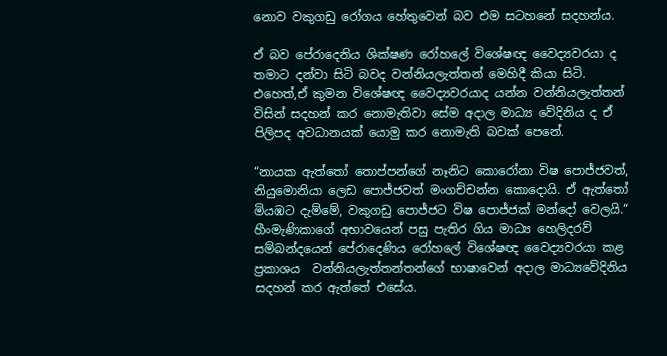නොව වකුගඩු රෝගය හේතුවෙන් බව එම සටහනේ සදහන්ය.

ඒ බව පේරාදෙනිය ශික්ෂණ රෝහලේ විශේෂඥ වෛද්‍යවරයා ද තමාට දන්වා සිටි බවද වන්නියලැත්තන් මෙහිදී කියා සිටි. එහෙත්,ඒ කුමන විශේෂඥ වෛද්‍යවරයාද යන්න වන්නියලැත්තන් විසින් සදහන් කර නොමැතිවා සේම අදාල මාධ්‍ය වේදිනිය ද ඒ පිලිපද අවධානයක් යොමු කර නොමැති බවක් පෙනේ.

“නායක ඇත්තෝ තොප්පන්ගේ නෑනිට කොරෝනා විෂ පොජ්ජවත්, නියුමොනියා ලෙඩ පොජ්ජවත් මංගච්චන්න කොදොයි. ඒ ඇත්තෝ මියඹට දැම්මේ, වකුගඩු පොජ්ජට විෂ පොජ්ජක් මන්දෝ වෙලයි.“ හීංමැණිකාගේ අභාවයෙන් පසු පැතිර ගිය මාධ්‍ය හෙලිදරව් සම්බන්දයෙන් පේරාදෙණිය රෝහලේ විශේෂඥ වෛද්‍යවරයා කළ ප්‍රකාශය  වන්නියලැත්තන්තන්ගේ භාෂාවෙන් අදාල මාධ්‍යවේදිනිය සදහන් කර ඇත්තේ එසේය.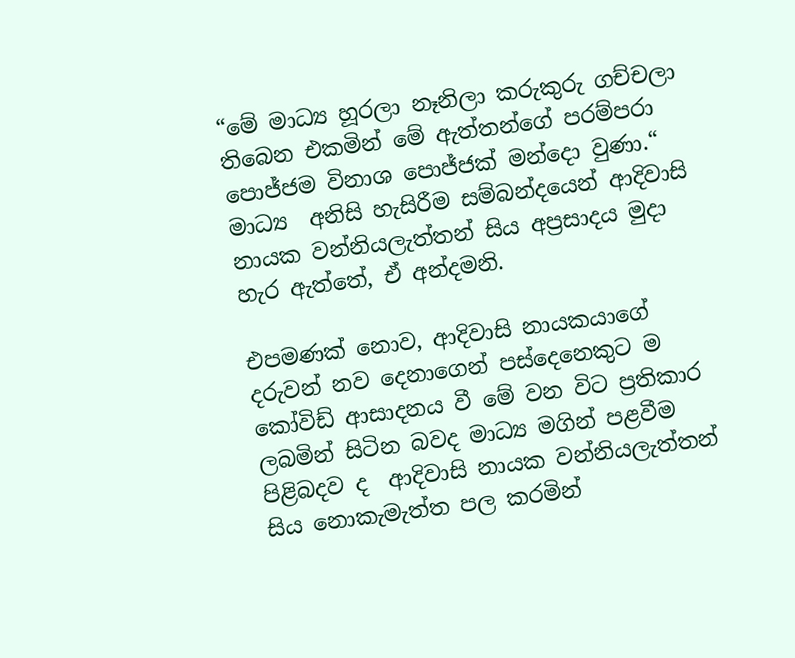“මේ මාධ්‍ය හූරලා නෑනිලා කරුකුරු ගච්චලා තිබෙන එකමින් මේ ඇත්තන්ගේ පරම්පරා පොජ්ජම විනාශ පොජ්ජක් මන්දො වුණා.“  මාධ්‍ය  අනිසි හැසිරීම සම්බන්දයෙන් ආදිවාසි නායක වන්නියලැත්තන් සිය අප්‍රසාදය මුදා හැර ඇත්තේ, ඒ අන්දමනි.

එපමණක් නොව, ආදිවාසි නායකයාගේ දරුවන් නව දෙනාගෙන් පස්දෙනෙකුට ම කෝවිඩ් ආසාදනය වී මේ වන විට ප්‍රතිකාර ලබමින් සිටින බවද මාධ්‍ය මගින් පළවීම පිළිබදව ද  ආදිවාසි නායක වන්නියලැත්තන් සිය නොකැමැත්ත පල කරමින්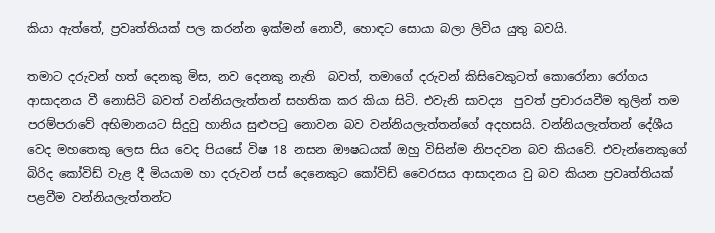කියා ඇත්තේ, ප්‍රවෘත්තියක් පල කරන්න ඉක්මන් නොවී, හොඳට සොයා බලා ලිවිය යුතු බවයි.

තමාට දරුවන් හත් දෙනකු මිස, නව දෙනකු නැති  බවත්, තමාගේ දරුවන් කිසිවෙකුටත් කොරෝනා රෝගය ආසාදනය වී නොසිටි බවත් වන්නියලැත්තන් සහතික කර කියා සිටි. එවැනි සාවද්‍ය  පුවත් ප්‍රචාරයවීම තුලින් තම  පරම්පරාවේ අභිමානයට සිදුවු හානිය සුළුපටු නොවන බව වන්නියලැත්තන්ගේ අදහසයි. වන්නියලැත්තන් දේශීය වෙද මහතෙකු ලෙස සිය වෙද පියසේ විෂ 18 නසන ඖෂධයක් ඔහු විසින්ම නිපදවන බව කියවේ. එවැන්නෙකුගේ බිරිද කෝවිඩ් වැළ දී මියයාම හා දරුවන් පස් දෙනෙකුට කෝවිඩ් වෛරසය ආසාදනය වු බව කියන ප්‍රවෘත්තියක් පළවීම වන්නියලැත්තන්ට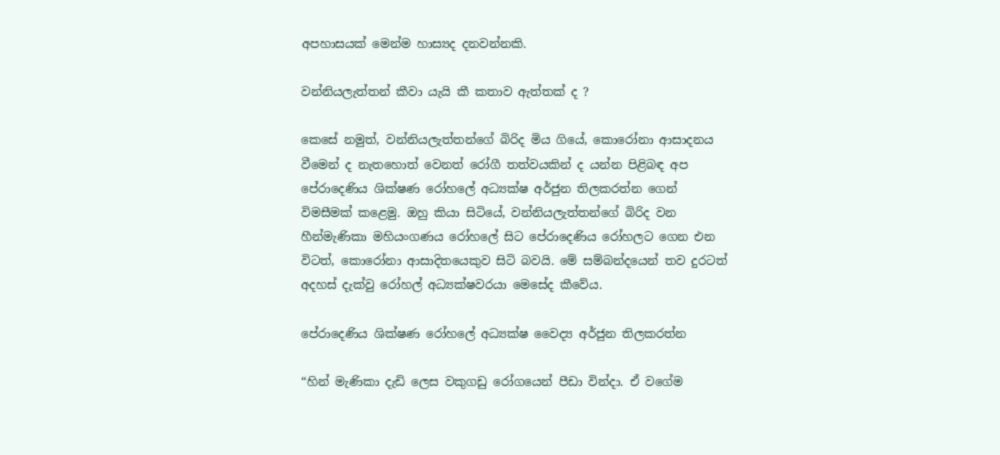අපහාසයක් මෙන්ම හාස්‍යද දනවන්නකි.

වන්නියලැත්තන් කීවා යැයි කී කතාව ඇත්තක් ද ?

කෙසේ නමුත්, වන්නියලැත්තන්ගේ බිරිද මිය ගියේ, කොරෝනා ආසාදනය වීමෙන් ද නැතහොත් වෙනත් රෝගී තත්වයකින් ද යන්න පිළිබඳ අප පේරාදෙණිය ශික්ෂණ රෝහලේ අධ්‍යක්ෂ අර්ජුන තිලකරත්න ගෙන් විමසීමක් කළෙමු. ඔහු කියා සිටියේ, වන්නියලැත්තන්ගේ බිරිද වන හීන්මැණිකා මහියංගණය රෝහලේ සිට පේරාදෙණිය රෝහලට ගෙන එන විටත්, කොරෝනා ආසාදිතයෙකුව සිටි බවයි. මේ සම්බන්දයෙන් තව දුරටත් අදහස් දැක්වු රෝහල් අධ්‍යක්ෂවරයා මෙසේද කීවේය.

පේරාදෙණිය ශික්ෂණ රෝහලේ අධ්‍යක්ෂ වෛද්‍ය අර්ජුන තිලකරත්න

“හින් මැණිකා දැඩි ලෙස වකුගඩු රෝගයෙන් පීඩා වින්දා. ඒ වගේම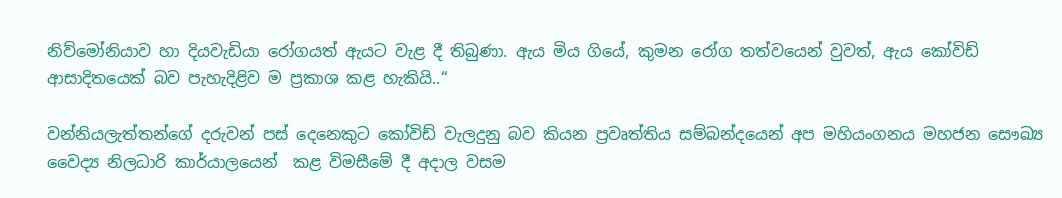නිව්මෝනියාව හා දියවැඩියා රෝගයත් ඇයට වැළ දී තිබුණා. ඇය මිය ගියේ, කුමන රෝග තත්වයෙන් වුවත්, ඇය කෝවිඩ් ආසාදිතයෙක් බව පැහැදිළිව ම ප්‍රකාශ කළ හැකියි..“

වන්නියලැත්තන්ගේ දරුවන් පස් දෙනෙකුට කෝවිඩ් වැලදුනු බව කියන ප්‍රවෘත්තිය සම්බන්දයෙන් අප මහියංගනය මහජන සෞඛ්‍ය වෛද්‍ය නිලධාරි කාර්යාලයෙන්  කළ විමසීමේ දී අදාල වසම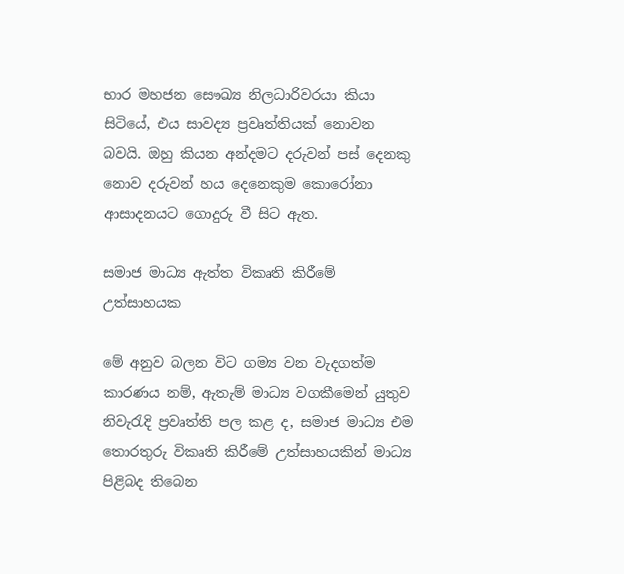භාර මහජන සෞඛ්‍ය නිලධාරිවරයා කියා සිටියේ, එය සාවද්‍ය ප්‍රවෘත්තියක් නොවන බවයි. ඔහු කියන අන්දමට දරුවන් පස් දෙනකු නොව දරුවන් හය දෙනෙකුම කොරෝනා ආසාදනයට ගොදුරු වී සිට ඇත.

සමාජ මාධ්‍ය ඇත්ත විකෘති කිරීමේ උත්සාහයක

මේ අනුව බලන විට ගම්‍ය වන වැදගත්ම කාරණය නම්, ඇතැම් මාධ්‍ය වගකීමෙන් යුතුව නිවැරැදි ප්‍රවෘත්ති පල කළ ද, සමාජ මාධ්‍ය එම තොරතුරු විකෘති කිරීමේ උත්සාහයකින් මාධ්‍ය පිළිබද තිබෙන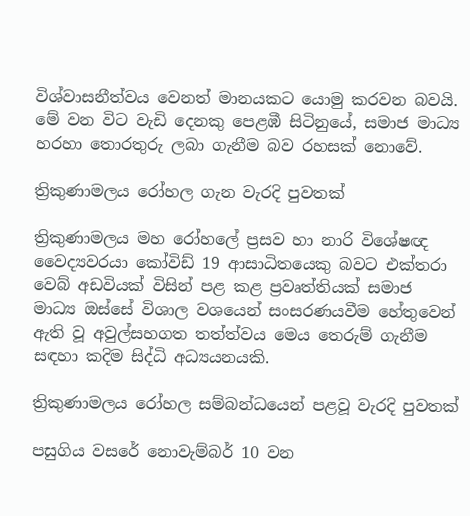විශ්වාසනීත්වය වෙනත් මානයකට යොමු කරවන බවයි. මේ වන විට වැඩි දෙනකු පෙළඹී සිටිනුයේ, සමාජ මාධ්‍ය හරහා තොරතුරු ලබා ගැනීම බව රහසක් නොවේ.

ත්‍රිකුණාමලය රෝහල ගැන වැරදි පුවතක්

ත්‍රිකුණාමලය මහ රෝහලේ ප්‍රසව හා නාරි විශේෂඥ වෛද්‍යවරයා කෝවිඩ් 19 ආසාධිතයෙකු බවට එක්තරා වෙබ් අඩවියක් විසින් පළ කළ ප්‍රවෘත්තියක් සමාජ මාධ්‍ය ඔස්සේ විශාල වශයෙන් සංසරණයවීම හේතුවෙන් ඇති වූ අවුල්සහගත තත්ත්වය මෙය තෙරුම් ගැනීම සඳහා කදිම සිද්ධි අධ්‍යයනයකි.

ත්‍රිකුණාමලය රෝහල සම්බන්ධයෙන් පළවූ වැරදි පුවතක්

පසුගිය වසරේ නොවැම්බර් 10 වන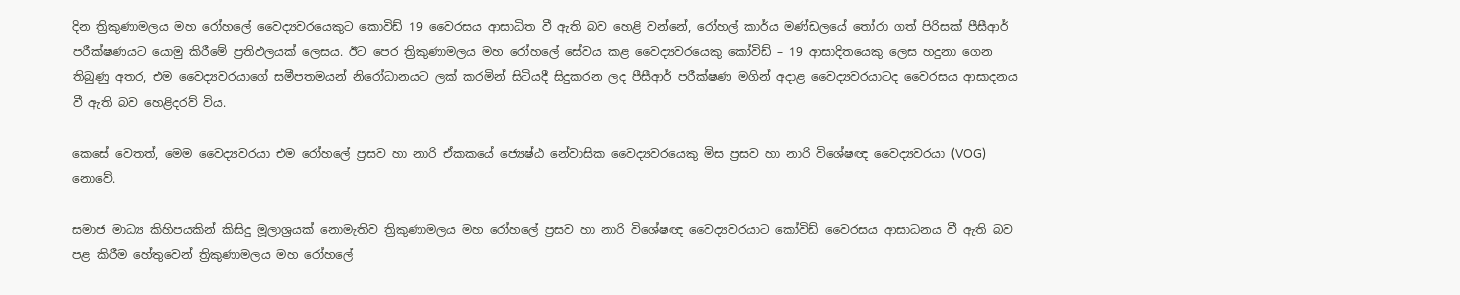දින ත්‍රිකුණාමලය මහ රෝහලේ වෛද්‍යවරයෙකුට කොවිඩ් 19 වෛරසය ආසාධිත වී ඇති බව හෙළි වන්නේ, රෝහල් කාර්ය මණ්ඩලයේ තෝරා ගත් පිරිසක් පීසීආර් පරීක්ෂණයට යොමු කිරීමේ ප්‍රතිඵලයක් ලෙසය. ඊට පෙර ත්‍රිකුණාමලය මහ රෝහලේ සේවය කළ වෛද්‍යවරයෙකු කෝවිඩ් – 19 ආසාදිතයෙකු ලෙස හදුනා ගෙන තිබුණු අතර, එම වෛද්‍යවරයාගේ සමීපතමයන් නිරෝධානයට ලක් කරමින් සිටියදී සිදුකරන ලද පීසීආර් පරීක්ෂණ මගින් අදාළ වෛද්‍යවරයාටද වෛරසය ආසාදනය වී ඇති බව හෙළිදරව් විය.

කෙසේ වෙතත්, මෙම වෛද්‍යවරයා එම රෝහලේ ප්‍රසව හා නාරි ඒකකයේ ජ්‍යෙෂ්ඨ නේවාසික වෛද්‍යවරයෙකු මිස ප්‍රසව හා නාරි විශේෂඥ වෛද්‍යවරයා (VOG) නොවේ.

සමාජ මාධ්‍ය කිහිපයකින් කිසිදු මූලාශ්‍රයක් නොමැතිව ත්‍රිකුණාමලය මහ රෝහලේ ප්‍රසව හා නාරි විශේෂඥ වෛද්‍යවරයාට කෝවිඩ් වෛරසය ආසාධනය වී ඇති බව පළ කිරීම හේතුවෙන් ත්‍රිකුණාමලය මහ රෝහලේ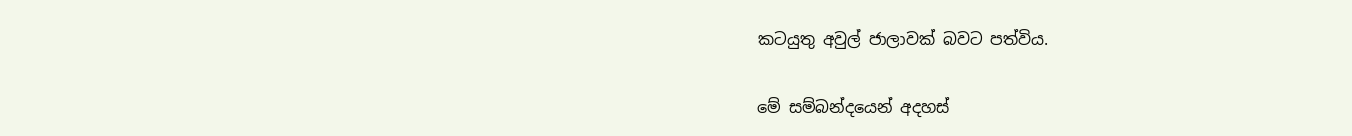කටයුතු අවුල් ජාලාවක් බවට පත්විය.

මේ සම්බන්දයෙන් අදහස්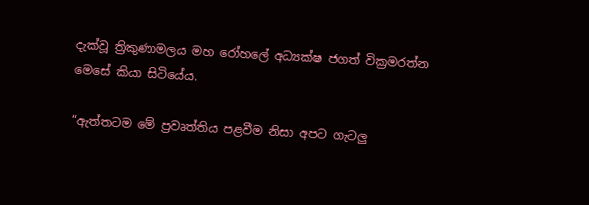දැක්වූ ත්‍රිකුණාමලය මහ රෝහලේ අධ්‍යක්ෂ ජගත් වික්‍රමරත්න මෙසේ කියා සිටියේය.

“ඇත්තටම මේ ප්‍රවෘත්තිය පළවීම නිසා අපට ගැටලු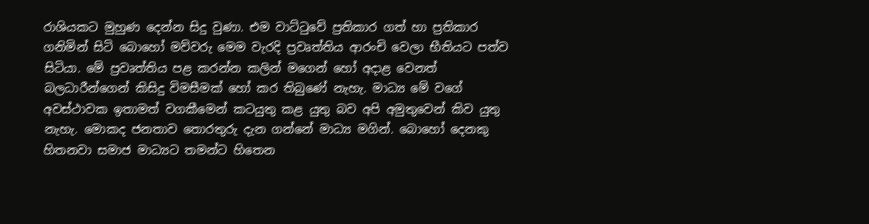රාශියකට මුහුණ දෙන්න සිදු වුණා. එම වාට්ටුවේ ප්‍රතිකාර ගත් හා ප්‍රතිකාර ගනිමින් සිටි බොහෝ මව්වරු මෙම වැරදි ප්‍රවෘත්තිය ආරංචි වෙලා භීතියට පත්ව සිටියා. මේ ප්‍රවෘත්තිය පළ කරන්න කලින් මගෙන් හෝ අදාළ වෙනත් බලධාරීන්ගෙන් කිසිදු විමසීමක් හෝ කර තිබුණේ නැහැ. මාධ්‍ය මේ වගේ අවස්ථාවක ඉතාමත් වගකීමෙන් කටයුතු කළ යුතු බව අපි අමුතුවෙන් කිව යුතු නැහැ. මොකද ජනතාව තොරතුරු දැන ගන්නේ මාධ්‍ය මගින්. බොහෝ දෙනකු හිතනවා සමාජ මාධ්‍යට තමන්ට හිතෙන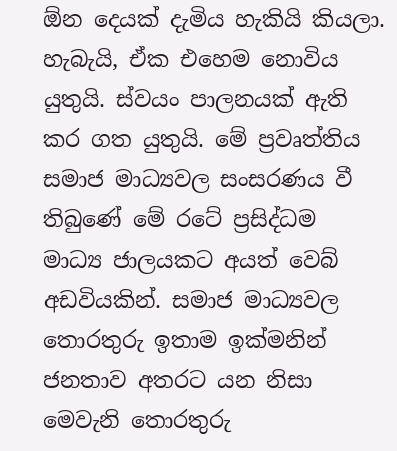ඕන දෙයක් දැමිය හැකියි කියලා. හැබැයි, ඒක එහෙම නොවිය යුතුයි. ස්වයං පාලනයක් ඇති කර ගත යුතුයි. මේ ප්‍රවෘත්තිය සමාජ මාධ්‍යවල සංසරණය වී තිබුණේ මේ රටේ ප්‍රසිද්ධම  මාධ්‍ය ජාලයකට අයත් වෙබ් අඩවියකින්. සමාජ මාධ්‍යවල තොරතුරු ඉතාම ඉක්මනින් ජනතාව අතරට යන නිසා මෙවැනි තොරතුරු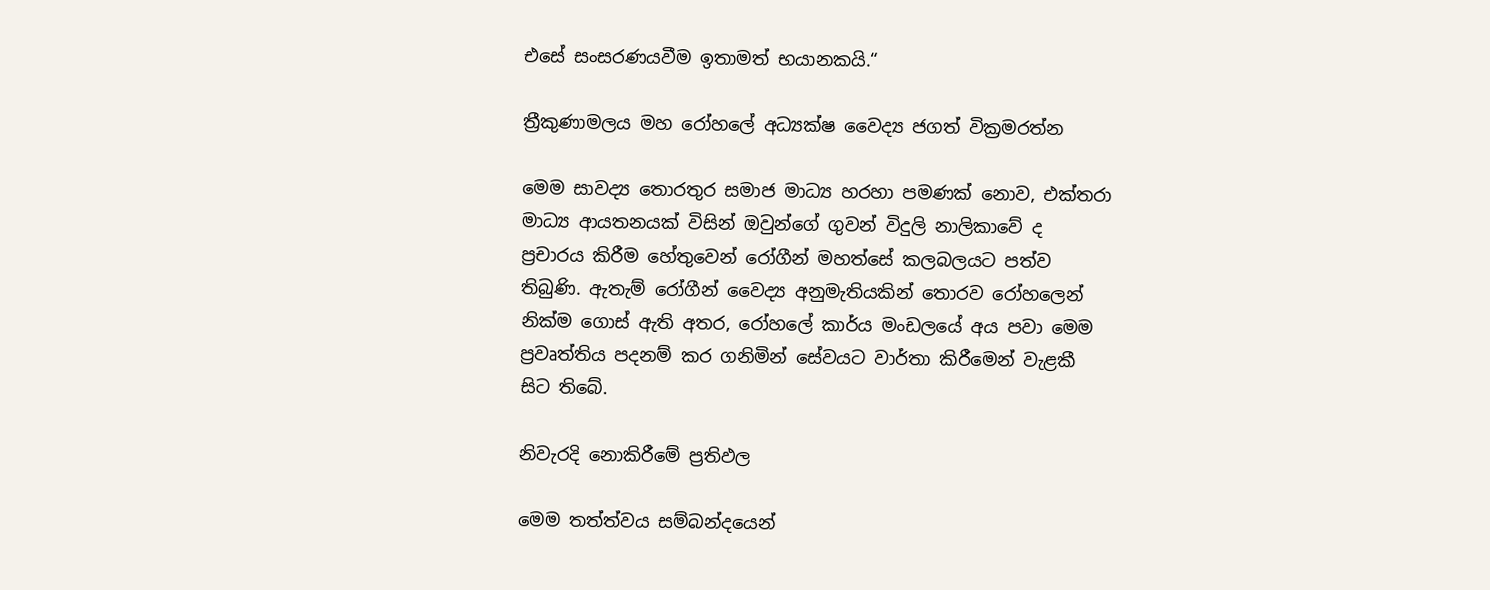එසේ සංසරණයවීම ඉතාමත් භයානකයි.“

ත්‍රීකුණාමලය මහ රෝහලේ අධ්‍යක්ෂ වෛද්‍ය ජගත් වික්‍රමරත්න

මෙම සාවද්‍ය තොරතුර සමාජ මාධ්‍ය හරහා පමණක් නොව, එක්තරා මාධ්‍ය ආයතනයක් විසින් ඔවුන්ගේ ගුවන් විදුලි නාලිකාවේ ද  ප්‍රචාරය කිරීම හේතුවෙන් රෝගීන් මහත්සේ කලබලයට පත්ව තිබුණි. ඇතැම් රෝගීන් වෛද්‍ය අනුමැතියකින් තොරව රෝහලෙන් නික්ම ගොස් ඇති අතර, රෝහලේ කාර්ය මංඩලයේ අය පවා මෙම ප්‍රවෘත්තිය පදනම් කර ගනිමින් සේවයට වාර්තා කිරීමෙන් වැළකී සිට තිබේ.

නිවැරදි නොකිරීමේ ප්‍රතිඵල

මෙම තත්ත්වය සම්බන්දයෙන්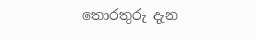තොරතුරු දැන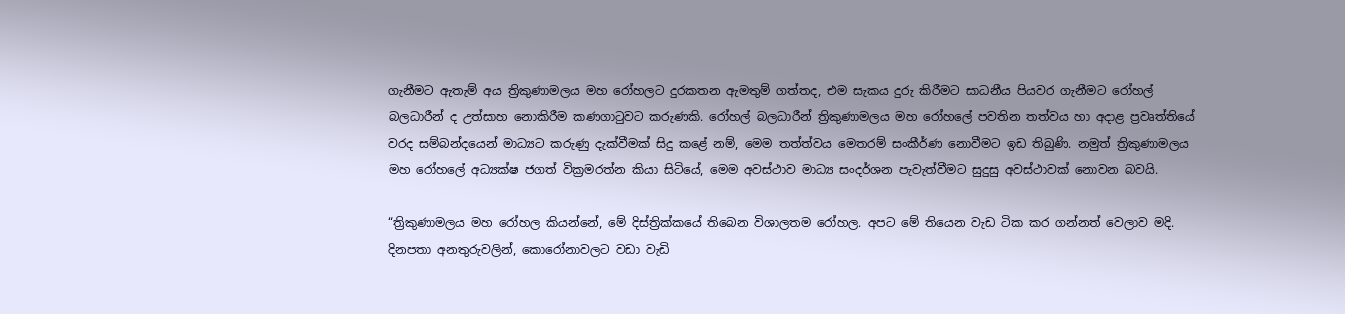ගැනීමට ඇතැම් අය ත්‍රිකුණාමලය මහ රෝහලට දුරකතන ඇමතුම් ගත්තද, එම සැකය දුරු කිරීමට සාධනීය පියවර ගැනීමට රෝහල් බලධාරීන් ද උත්සාහ නොකිරීම කණගාටුවට කරුණකි. රෝහල් බලධාරීන් ත්‍රිකුණාමලය මහ රෝහලේ පවතින තත්වය හා අදාළ ප්‍රවෘත්තියේ වරද සම්බන්දයෙන් මාධ්‍යට කරුණු දැක්වීමක් සිදු කළේ නම්, මෙම තත්ත්වය මෙතරම් සංකීර්ණ නොවීමට ඉඩ තිබුණි. නමුත් ත්‍රිකුණාමලය මහ රෝහලේ අධ්‍යක්ෂ ජගත් වික්‍රමරත්න කියා සිටියේ, මෙම අවස්ථාව මාධ්‍ය සංදර්ශන පැවැත්වීමට සුදුසු අවස්ථාවක් නොවන බවයි.

“ත්‍රිකුණාමලය මහ රෝහල කියන්නේ, මේ දිස්ත්‍රික්කයේ තිබෙන විශාලතම රෝහල. අපට මේ තියෙන වැඩ ටික කර ගන්නත් වෙලාව මදි. දිනපතා අනතුරුවලින්, කොරෝනාවලට වඩා වැඩි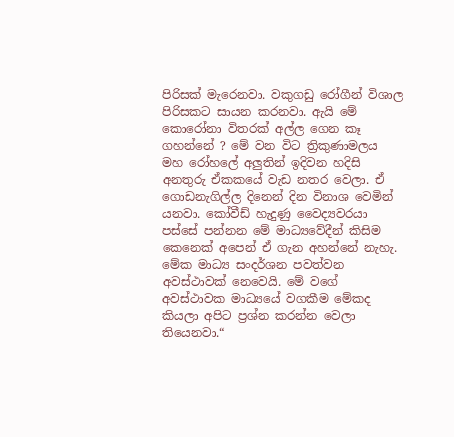පිරිසක් මැරෙනවා. වකුගඩු රෝගීන් විශාල පිරිසකට සායන කරනවා. ඇයි මේ කොරෝනා විතරක් අල්ල ගෙන කෑ ගහන්නේ ? මේ වන විට ත්‍රිකුණාමලය මහ රෝහලේ අලුතින් ඉදිවන හදිසි අනතුරු ඒකකයේ වැඩ නතර වෙලා. ඒ ගොඩනැගිල්ල දිනෙන් දින විනාශ වෙමින් යනවා. කෝවීඩ් හැදුණු වෛද්‍යවරයා පස්සේ පන්නන මේ මාධ්‍යවේදීන් කිසිම කෙනෙක් අපෙන් ඒ ගැන අහන්නේ නැහැ. මේක මාධ්‍ය සංදර්ශන පවත්වන අවස්ථාවක් නෙවෙයි. මේ වගේ අවස්ථාවක මාධ්‍යයේ වගකීම මේකද කියලා අපිට ප්‍රශ්න කරන්න වෙලා තියෙනවා.“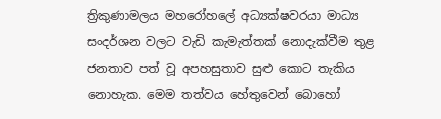ත්‍රිකුණාමලය මහරෝහලේ අධ්‍යක්ෂවරයා මාධ්‍ය සංදර්ශන වලට වැඩි කැමැත්තක් නොදැක්වීම තුළ ජනතාව පත් වූ අපහසුතාව සුළු කොට තැකිය නොහැක. මෙම තත්වය හේතුවෙන් බොහෝ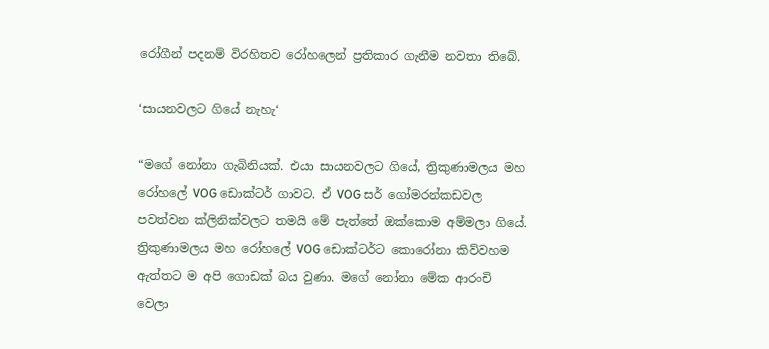රෝගීන් පදනම් විරහිතව රෝහලෙන් ප්‍රතිකාර ගැනීම නවතා තිබේ.

‘සායනවලට ගියේ නැහැ‘

“මගේ නෝනා ගැබිනියක්. එයා සායනවලට ගියේ, ත්‍රිකුණාමලය මහ රෝහලේ VOG ඩොක්ටර් ගාවට. ඒ VOG සර් ගෝමරන්කඩවල පවත්වන ක්ලිනික්වලට තමයි මේ පැත්තේ ඔක්කොම අම්මලා ගියේ.  ත්‍රිකුණාමලය මහ රෝහලේ VOG ඩොක්ටර්ට කොරෝනා කිව්වහම ඇත්තට ම අපි ගොඩක් බය වුණා. මගේ නෝනා මේක ආරංචි වෙලා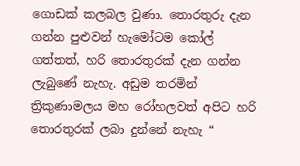ගොඩක් කලබල වුණා. තොරතුරු දැන ගන්න පුළුවන් හැමෝටම කෝල් ගත්තත්, හරි තොරතුරක් දැන ගන්න ලැබුණේ නැහැ. අඩුම තරමින් ත්‍රිකුණාමලය මහ රෝහලවත් අපිට හරි තොරතුරක් ලබා දුන්නේ නැහැ “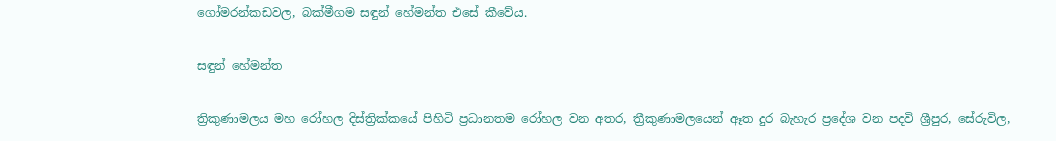ගෝමරන්කඩවල, බක්මීගම සඳුන් හේමන්ත එසේ කීවේය.

සඳුන් හේමන්ත

ත්‍රිකුණාමලය මහ රෝහල දිස්ත්‍රික්කයේ පිහිටි ප්‍රධානතම රෝහල වන අතර, ත්‍රීකුණාමලයෙන් ඈත දුර බැහැර ප්‍රදේශ වන පදවි ශ්‍රීපුර, සේරුවිල,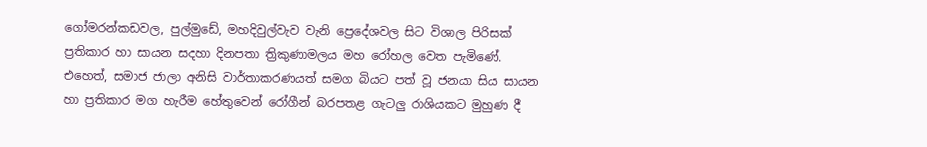ගෝමරන්කඩවල, පුල්මුඩේ, මහදිවුල්වැව වැනි ප්‍රෙදේශවල සිට විශාල පිරිසක් ප්‍රතිකාර හා සායන සදහා දිනපතා ත්‍රිකුණාමලය මහ රෝහල වෙත පැමිණේ. එහෙත්, සමාජ ජාලා අනිසි වාර්තාකරණයත් සමග බියට පත් වූ ජනයා සිය සායන හා ප්‍රතිකාර මග හැරීම හේතුවෙන් රෝගීන් බරපතළ ගැටලු රාශියකට මුහුණ දී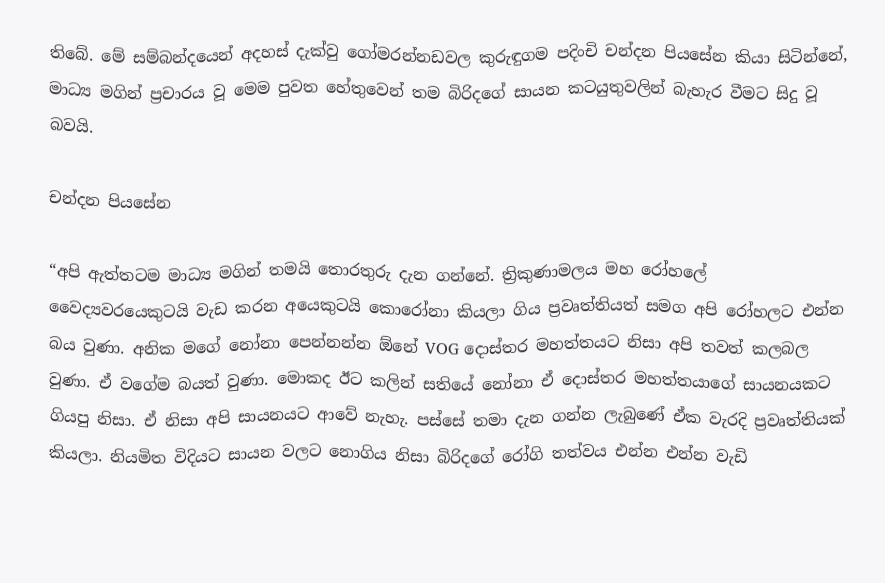තිබේ. මේ සම්බන්දයෙන් අදහස් දැක්වු ගෝමරන්නඩවල කුරුඳුගම පදිංචි චන්දන පියසේන කියා සිටින්නේ, මාධ්‍ය මගින් ප්‍රචාරය වූ මෙම පුවත හේතුවෙන් තම බිරිදගේ සායන කටයුතුවලින් බැහැර වීමට සිදු වූ බවයි.

චන්දන පියසේන

“අපි ඇත්තටම මාධ්‍ය මගින් තමයි තොරතුරු දැන ගන්නේ. ත්‍රිකුණාමලය මහ රෝහලේ වෛද්‍යවරයෙකුටයි වැඩ කරන අයෙකුටයි කොරෝනා කියලා ගිය ප්‍රවෘත්තියත් සමග අපි රෝහලට එන්න බය වුණා. අනික මගේ නෝනා පෙන්නන්න ඕනේ VOG දොස්තර මහත්තයට නිසා අපි තවත් කලබල වුණා. ඒ වගේම බයත් වුණා. මොකද ඊට කලින් සතියේ නෝනා ඒ දොස්තර මහත්තයාගේ සායනයකට ගියපු නිසා. ඒ නිසා අපි සායනයට ආවේ නැහැ. පස්සේ තමා දැන ගන්න ලැබුණේ ඒක වැරදි ප්‍රවෘත්තියක් කියලා. නියමිත විදියට සායන වලට නොගිය නිසා බිරිදගේ රෝගි තත්වය එන්න එන්න වැඩි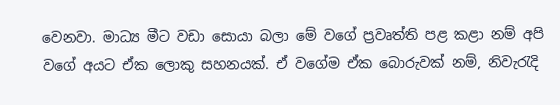වෙනවා. මාධ්‍ය මීට වඩා සොයා බලා මේ වගේ ප්‍රවෘත්ති පළ කළා නම් අපි වගේ අයට ඒක ලොකු සහනයක්. ඒ වගේම ඒක බොරුවක් නම්, නිවැරැදි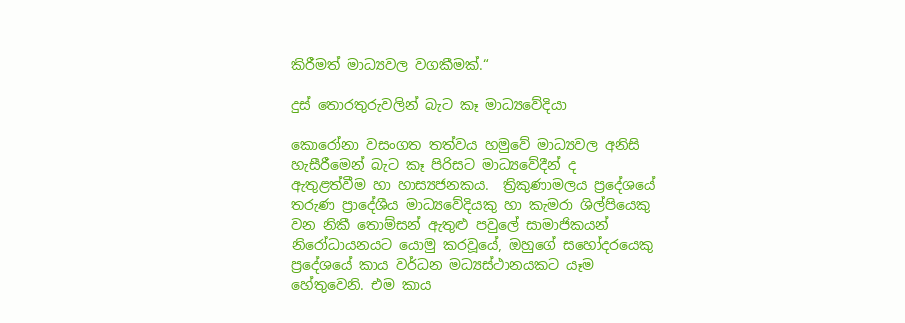කිරීමත් මාධ්‍යවල වගකීමක්.“

දුස් තොරතුරුවලින් බැට කෑ මාධ්‍යවේදියා

කොරෝනා වසංගත තත්වය හමුවේ මාධ්‍යවල අනිසි හැසීරීමෙන් බැට කෑ පිරිසට මාධ්‍යවේදීන් ද  ඇතුළත්වීම හා හාස්‍යජනකය.  ත්‍රිකුණාමලය ප්‍රදේශයේ තරුණ ප්‍රාදේශීය මාධ්‍යවේදියකු හා කැමරා ශිල්පියෙකු වන නිකී තොම්සන් ඇතුළු පවුලේ සාමාජිකයන් නිරෝධායනයට යොමු කරවූයේ, ඔහුගේ සහෝදරයෙකු ප්‍රදේශයේ කාය වර්ධන මධ්‍යස්ථානයකට යෑම හේතුවෙනි. එම කාය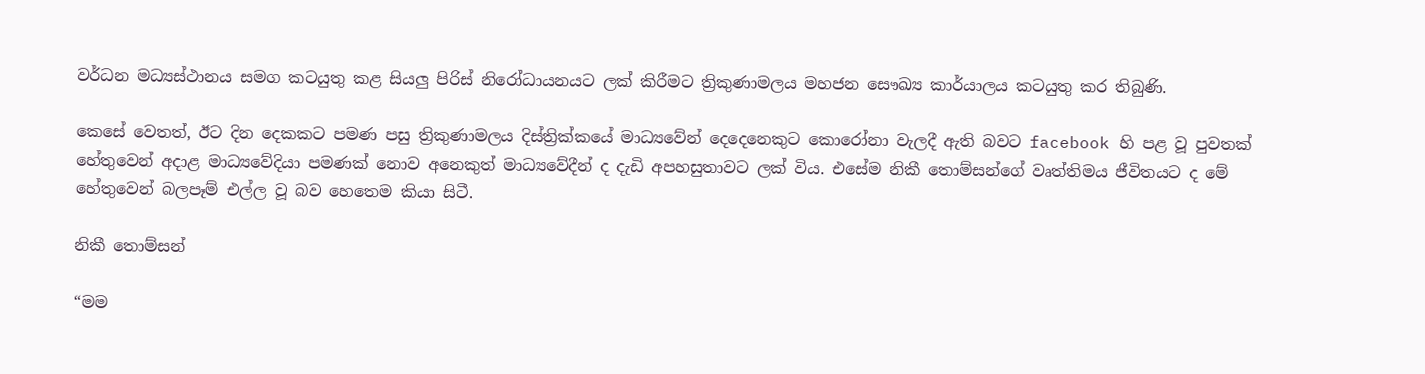වර්ධන මධ්‍යස්ථානය සමග කටයුතු කළ සියලු පිරිස් නිරෝධායනයට ලක් කිරීමට ත්‍රිකුණාමලය මහජන සෞඛ්‍ය කාර්යාලය කටයුතු කර තිබුණි.

කෙසේ වෙතත්, ඊට දින දෙකකට පමණ පසු ත්‍රිකුණාමලය දිස්ත්‍රික්කයේ මාධ්‍යවේන් දෙදෙනෙකුට කොරෝනා වැලදී ඇති බවට facebook හි පළ වූ පුවතක් හේතුවෙන් අදාළ මාධ්‍යවේදියා පමණක් නොව අනෙකුත් මාධ්‍යවේදීන් ද දැඩි අපහසුතාවට ලක් විය. එසේම නිකී තොම්සන්ගේ වෘත්තිමය ජීවිතයට ද මේ හේතුවෙන් බලපෑම් එල්ල වූ බව හෙතෙම කියා සිටී.

නිකී තොම්සන්

“මම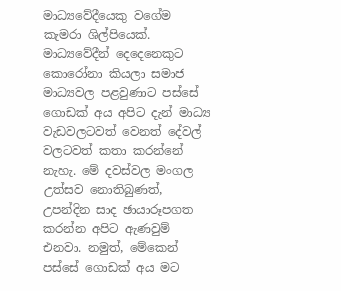මාධ්‍යවේදීයෙකු වගේම කැමරා ශිල්පියෙක්. මාධ්‍යවේදීන් දෙදෙනෙකුට කොරෝනා කියලා සමාජ මාධ්‍යවල පළවුණාට පස්සේ ගොඩක් අය අපිට දැන් මාධ්‍ය වැඩවලටවත් වෙනත් දේවල් වලටවත් කතා කරන්නේ නැහැ. මේ දවස්වල මංගල උත්සව නොතිබුණත්, උපන්දින සාද ඡායාරූපගත කරන්න අපිට ඇණවුම් එනවා. නමුත්, මේකෙන් පස්සේ ගොඩක් අය මට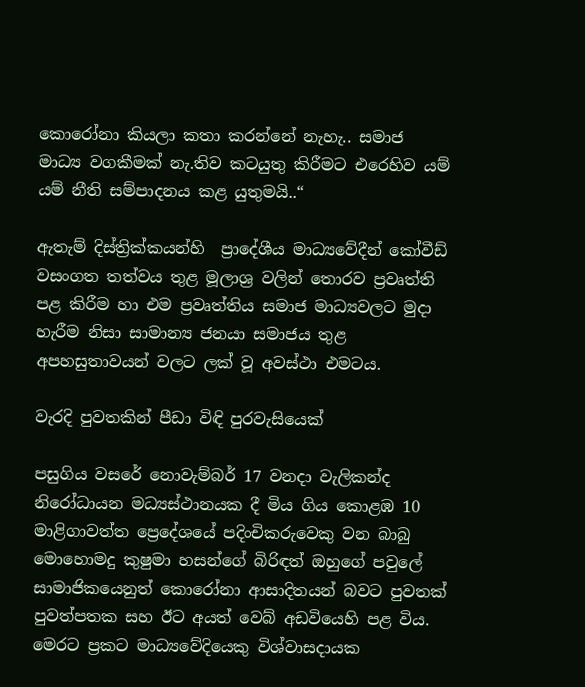කොරෝනා කියලා කතා කරන්නේ නැහැ.. සමාජ මාධ්‍ය වගකීමක් නැ.තිව කටයුතු කිරීමට එරෙහිව යම් යම් නීති සම්පාදනය කළ යුතුමයි..“

ඇතැම් දිස්ත්‍රික්කයන්හි  ප්‍රාදේශීය මාධ්‍යවේදීන් කෝවීඩ් වසංගත තත්වය තුළ මූලාශ්‍ර වලින් තොරව ප්‍රවෘත්ති පළ කිරීම හා එම ප්‍රවෘත්තිය සමාජ මාධ්‍යවලට මුදා හැරීම නිසා සාමාන්‍ය ජනයා සමාජය තුළ අපහසුතාවයන් වලට ලක් වූ අවස්ථා එමටය.

වැරදි පුවතකින් පීඩා විඳි පුරවැසියෙක්

පසුගිය වසරේ නොවැම්බර් 17 වනදා වැලිකන්ද නිරෝධායන මධ්‍යස්ථානයක දී මිය ගිය කොළඹ 10 මාළිගාවත්ත ප්‍රෙදේශයේ පදිංචිකරුවෙකු වන බාබු මො‍හොමදු කුෂුමා හසන්ගේ බිරිඳත් ඔහුගේ පවුලේ සාමාජිකයෙනුත් කොරෝනා ආසාදිතයන් බවට පුවතක් පුවත්පතක සහ ඊට අයත් වෙබ් අඩවියෙහි පළ විය. මෙරට ප්‍රකට මාධ්‍යවේදියෙකු විශ්වාසදායක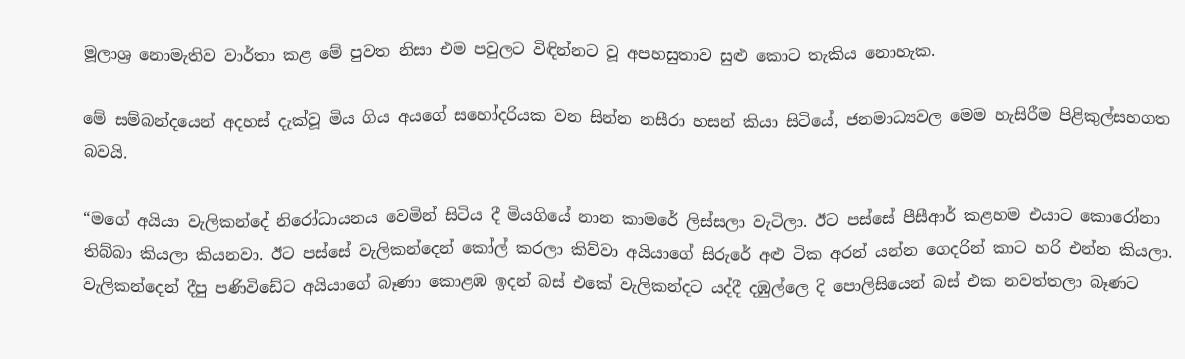මූලාශ්‍ර නොමැතිව වාර්තා කළ මේ පුවත නිසා එම පවුලට විඳින්නට වූ අපහසුතාව සුළු කොට තැකිය නොහැක.

මේ සම්බන්දයෙන් අදහස් දැක්වූ මිය ගිය අයගේ සහෝදරියක වන සින්න නසීරා හසන් කියා සිටියේ, ජනමාධ්‍යවල මෙම හැසිරීම පිළිකුල්සහගත බවයි.

“මගේ අයියා වැලිකන්දේ නිරෝධායනය වෙමින් සිටිය දී මියගියේ නාන කාමරේ ලිස්සලා වැටිලා. ඊට පස්සේ පීසීආර් කළහම එයාට කොරෝනා තිබ්බා කියලා කියනවා. ඊට පස්සේ වැලිකන්දෙන් කෝල් කරලා කිව්වා අයියාගේ සිරුරේ අළු ටික අරන් යන්න ගෙදරින් කාට හරි එන්න කියලා. වැලිකන්දෙන් දීපු පණිවිඩේට අයියාගේ බෑණා කොළඹ ඉදන් බස් එකේ වැලිකන්දට යද්දී දඹුල්ලෙ දි පොලිසියෙන් බස් එක නවත්තලා බෑණට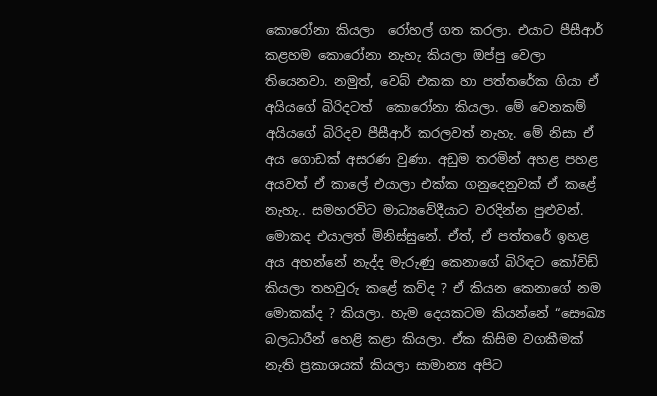කොරෝනා කියලා  රෝහල් ගත කරලා. එයාට පීසීආර් කළහම කොරෝනා නැහැ කියලා ඔප්පු වෙලා තියෙනවා. නමුත්, වෙබ් එකක හා පත්තරේක ගියා ඒ අයියගේ බිරිදටත්  කොරෝනා කියලා. මේ වෙනකම් අයියගේ බිරිදව පීසීආර් කරලවත් නැහැ. මේ නිසා ඒ අය ගොඩක් අසරණ වුණා. අඩුම තරමින් අහළ පහළ අයවත් ඒ කාලේ එයාලා එක්ක ගනුදෙනුවක් ඒ කළේ නැහැ.. සමහරවිට මාධ්‍යවේදීයාට වරදින්න පුළුවන්. මොකද එයාලත් මිනිස්සුනේ. ඒත්, ඒ පත්තරේ ඉහළ අය අහන්නේ නැද්ද මැරුණු කෙනාගේ බිරිඳට කෝවිඩ් කියලා තහවුරු කළේ කව්ද ? ඒ කියන කෙනාගේ නම මොකක්ද ? කියලා. හැම දෙයකටම කියන්නේ “සෞඛ්‍ය බලධාරීන් හෙළි කළා කියලා. ඒක කිසිම වගකීමක් නැති ප්‍රකාශයක් කියලා සාමාන්‍ය අපිට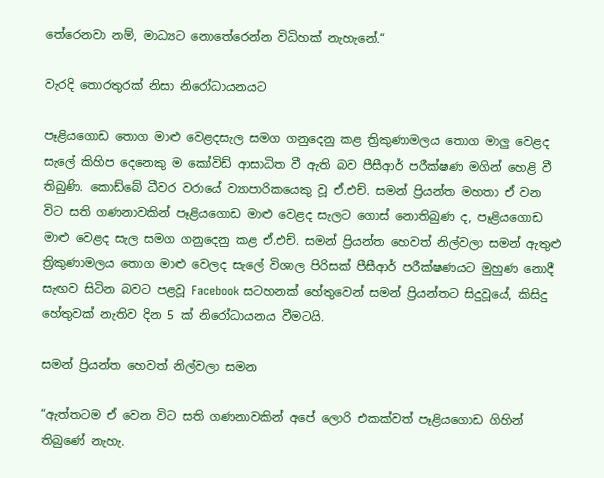තේරෙනවා නම්, මාධ්‍යට නොතේරෙන්න විධිහක් නැහැනේ.“

වැරදි තොරතුරක් නිසා නිරෝධායනයට

පෑළියගොඩ තොග මාළු වෙළදසැල සමග ගනුදෙනු කළ ත්‍රිකුණාමලය තොග මාලු වෙළද සැලේ කිහිප දෙනෙකු ම කෝවිඩ් ආසාධිත වී ඇති බව පීසීආර් පරීක්ෂණ මගින් හෙළි වී තිබුණි. කොඩ්බේ ධීවර වරායේ ව්‍යාපාරිකයෙකු වූ ඒ.එච්. සමන් ප්‍රියන්ත මහතා ඒ වන විට සති ගණනාවකින් පෑළියගොඩ මාළු වෙළද සැලට ගොස් නොතිබුණ ද, පෑළියගොඩ මාළු වෙළද සැල සමග ගනුදෙනු කළ ඒ.එච්. සමන් ප්‍රියන්ත හෙවත් නිල්වලා සමන් ඇතුළු ත්‍රිකුණාමලය තොග මාළු වෙලද සැලේ විශාල පිරිසක් පීසීආර් පරීක්ෂණයට මුහුණ නොදී සැඟව සිටින බවට පළවූ Facebook සටහනක් හේතුවෙන් සමන් ප්‍රියන්තට සිදුවූයේ, කිසිදු හේතුවක් නැතිව දින 5 ක් නිරෝධායනය වීමටයි.

සමන් ප්‍රියන්ත හෙවත් නිල්වලා සමන

“ඇත්තටම ඒ වෙන විට සති ගණනාවකින් අපේ ලොරි එකක්වත් පෑළියගොඩ ගිහින් තිබුණේ නැහැ.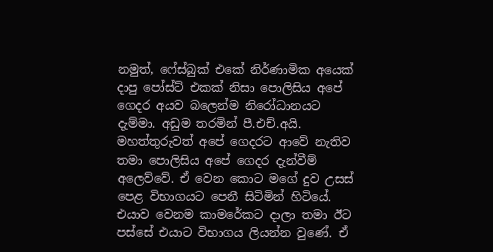නමුත්, ෆේස්බුක් එකේ නිර්ණාමික අයෙක් දාපු පෝස්ට් එකක් නිසා පොලිසිය අපේ ගෙදර අයව බලෙන්ම නිරෝධානයට දැම්මා. අඩුම තරමින් පී.එච්.අයි. මහත්තුරුවත් අපේ ගෙදරට ආවේ නැතිව තමා පොලිසිය අපේ ගෙදර දැන්වීම් අලෙව්වේ. ඒ වෙන කොට මගේ දුව උසස් පෙළ විභාගයට පෙනී සිටිමින් හිටියේ. එයාව වෙනම කාමරේකට දාලා තමා ඊට පස්සේ එයාට විභාගය ලියන්න වුණේ. ඒ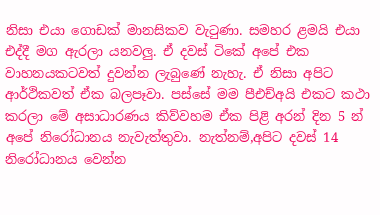නිසා එයා ගොඩක් මානසිකව වැටුණා. සමහර ළමයි එයා එද්දී මග ඇරලා යනවලු. ඒ දවස් ටිකේ අපේ එක වාහනයකටවත් දුවන්න ලැබුණේ නැහැ. ඒ නිසා අපිට ආර්ථිකවත් ඒක බලපෑවා. පස්සේ මම පීඑච්අයි එකට කථා කරලා මේ අසාධාරණය කිව්වහම ඒක පිළි අරන් දින 5 න් අපේ නිරෝධානය නැවැත්තුවා. නැත්නම්,අපිට දවස් 14 නිරෝධානය වෙන්න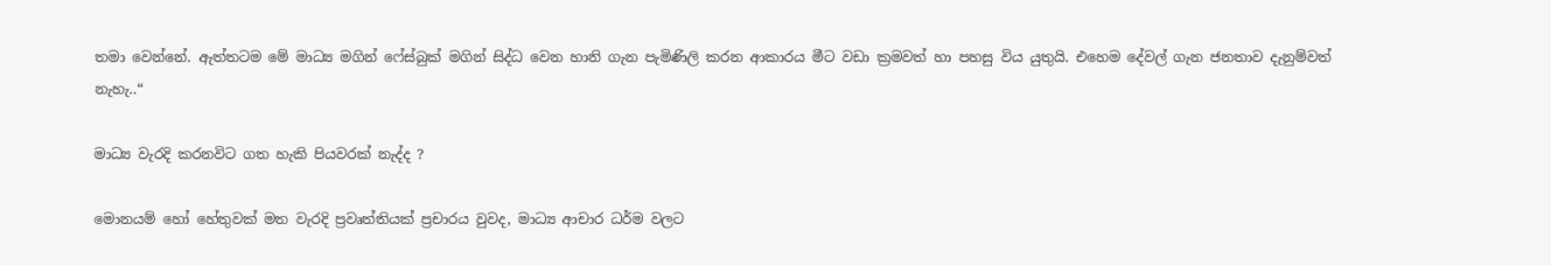තමා වෙන්නේ. ඇත්තටම මේ මාධ්‍ය මගින් ෆේස්බුක් මගින් සිද්ධ වෙන හානි ගැන පැමිණිලි කරන ආකාරය මීට වඩා ක්‍රමවත් හා පහසු විය යුතුයි. එහෙම දේවල් ගැන ජනතාව දැනුම්වත් නැහැ..“

මාධ්‍ය වැරදි කරනවිට ගත හැකි පියවරක් නැද්ද ?

මොනයම් හෝ හේතුවක් මත වැරදි ප්‍රවෘත්තියක් ප්‍රචාරය වුවද, මාධ්‍ය ආචාර ධර්ම වලට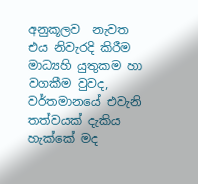අනුකූලව  නැවත එය නිවැරදි කිරීම මාධ්‍යහි යුතුකම හා වගකීම වුවද, වර්තමානයේ එවැනි තත්වයක් දැකිය හැක්කේ මද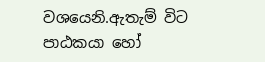වශයෙනි.ඇතැම් විට පාඨකයා හෝ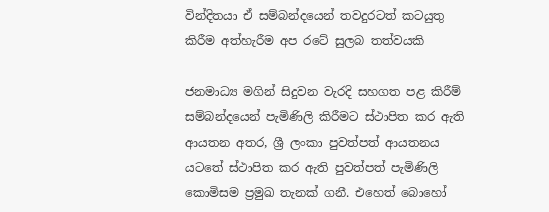වින්දිතයා ඒ සම්බන්දයෙන් තවදුරටත් කටයුතු කිරීම අත්හැරීම අප රටේ සුලබ තත්වයකි

ජනමාධ්‍ය මගින් සිදුවන වැරදි සහගත පළ කිරීම් සම්බන්දයෙන් පැමිණිලි කිරීමට ස්ථාපිත කර ඇති ආයතන අතර, ශ්‍රී ලංකා පුවත්පත් ආයතනය යටතේ ස්ථාපිත කර ඇති පුවත්පත් පැමිණිලි කොමිසම ප්‍රමුඛ තැනක් ගනී. එහෙත් බොහෝ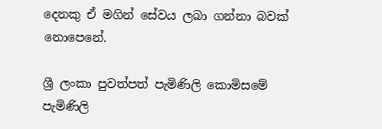දෙනකු ඒ මගින් සේවය ලබා ගන්නා බවක් නොපෙනේ.

ශ්‍රී ලංකා පුවත්පත් පැමිණිලි කොමිසමේ පැමිණිලි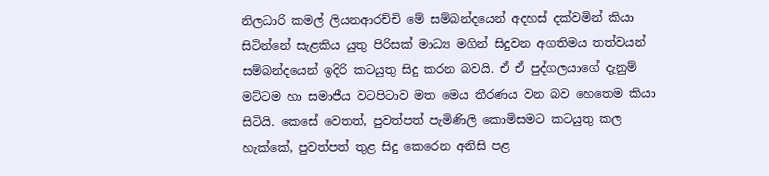නිලධාරි කමල් ලියනආරච්චි මේ සම්බන්දයෙන් අදහස් දක්වමින් කියා සිටින්නේ සැළකිය යුතු පිරිසක් මාධ්‍ය මගින් සිදුවන අගතිමය තත්වයන්  සම්බන්දයෙන් ඉදිරි කටයුතු සිදු කරන බවයි. ඒ ඒ පුද්ගලයාගේ දැනුම් මට්ටම හා සමාජීය වටපිටාව මත මෙය තීරණය වන බව හෙතෙම කියා සිටියි. කෙසේ වෙතත්, පුවත්පත් පැමිණිලි කොමිසමට කටයුතු කල හැක්කේ, පුවත්පත් තුළ සිදු කෙරෙන අනිසි පළ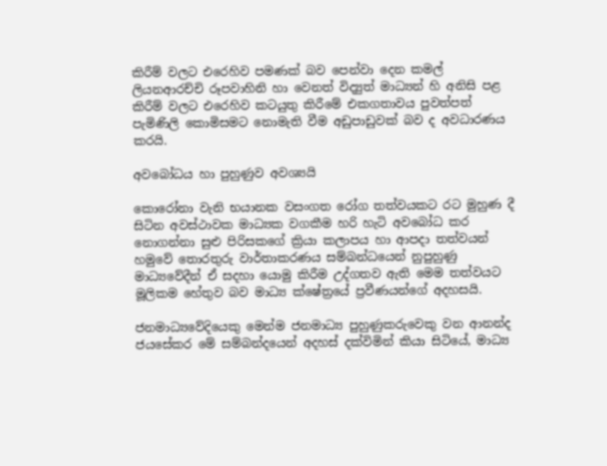කිරීම් වලට එරෙහිව පමණක් බව පෙන්වා දෙන කමල් ලියනආරච්චි රූපවාහිනි හා වෙනත් විද්‍යුත් මාධ්‍යන් හි අනිසි පළ කිරීම් වලට එරෙහිව කටයුතු කිරීමේ එකගතාවය පුවත්පත් පැමිණිලි කොමිසමට නොමැති වීම අඩුපාඩුවක් බව ද අවධාරණය කරයි.

අවබෝධය හා පුහුණුව අවශ්‍යයි

කොරෝනා වැනි භයානක වසංගත රෝග තත්වයකට රට මුහුණ දී සිටින අවස්ථාවක මාධ්‍යක වගකීම හරි හැටි අවබෝධ කර නොගන්නා සුළු පිරිසකගේ ක්‍රියා කලාපය හා ආපදා තත්වයන් හමුවේ තොරතුරු වාර්තාකරණය සම්බන්ධයෙන් නුපුහුණු මාධ්‍යවේදීන් ඒ සදහා යොමු කිරීම උද්ගතව ඇති මෙම තත්වයට මූලිකම හේතුව බව මාධ්‍ය ක්ෂේත්‍රයේ ප්‍රවීණයන්ගේ අදහසයි.

ජනමාධ්‍යවේදියෙකු මෙන්ම ජනමාධ්‍ය පුහුණුකරුවෙකු වන ආනන්ද ජයසේකර මේ සම්බන්දයෙන් අදහස් දක්විමින් කියා සිටියේ, මාධ්‍ය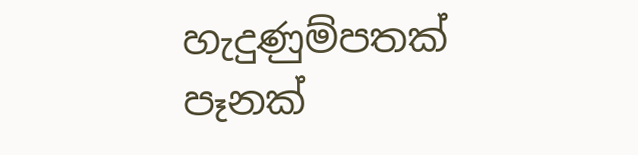හැදුණුම්පතක් පෑනක්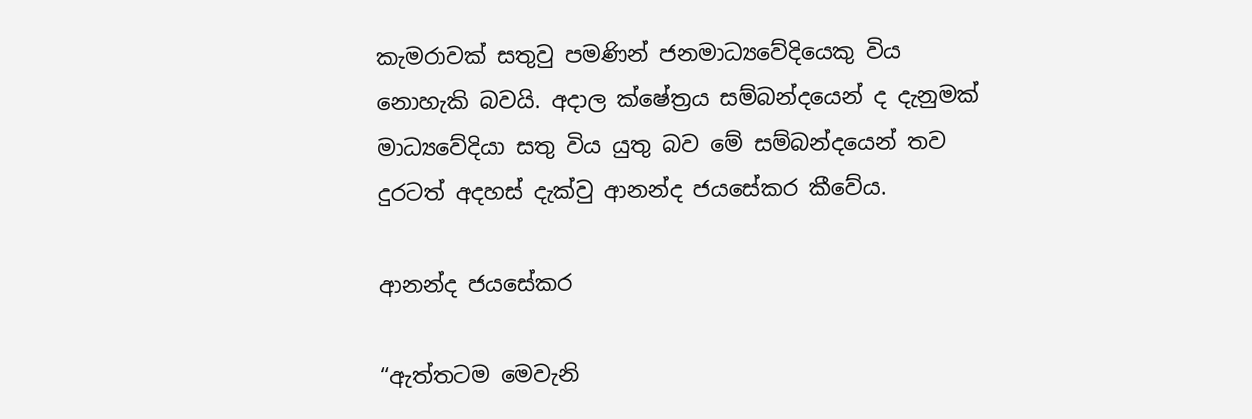කැමරාවක් සතුවු පමණින් ජනමාධ්‍යවේදියෙකු විය නොහැකි බවයි. අදාල ක්ෂේත්‍රය සම්බන්දයෙන් ද දැනුමක් මාධ්‍යවේදියා සතු විය යුතු බව මේ සම්බන්දයෙන් තව දුරටත් අදහස් දැක්වු ආනන්ද ජයසේකර කීවේය.

ආනන්ද ජයසේකර

“ඇත්තටම මෙවැනි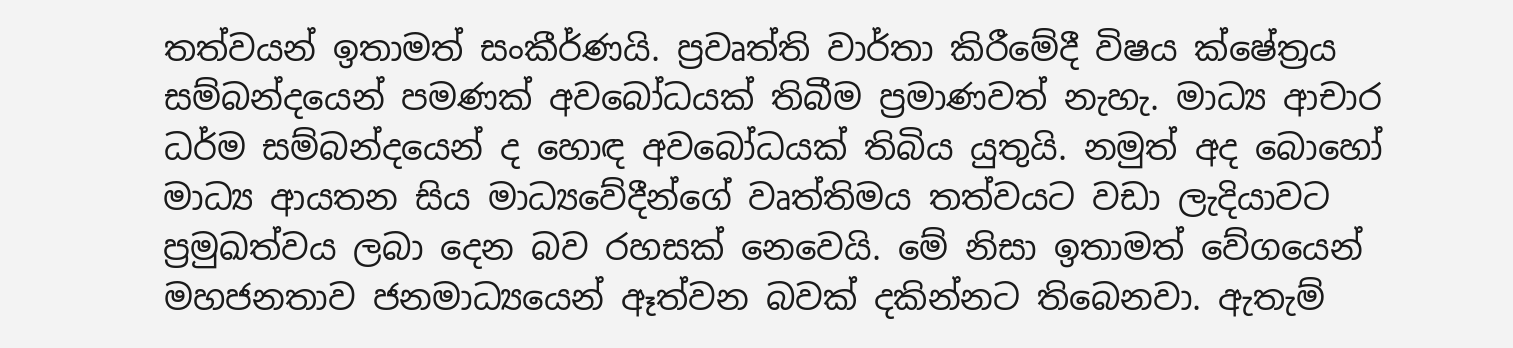තත්වයන් ඉතාමත් සංකීර්ණයි. ප්‍රවෘත්ති වාර්තා කිරීමේදී විෂය ක්ෂේත්‍රය සම්බන්දයෙන් පමණක් අවබෝධයක් තිබීම ප්‍රමාණවත් නැහැ. මාධ්‍ය ආචාර ධර්ම සම්බන්දයෙන් ද හොඳ අවබෝධයක් තිබිය යුතුයි. නමුත් අද බොහෝ මාධ්‍ය ආයතන සිය මාධ්‍යවේදීන්ගේ වෘත්තිමය තත්වයට වඩා ලැදියාවට ප්‍රමුඛත්වය ලබා දෙන බව රහසක් නෙවෙයි. මේ නිසා ඉතාමත් වේගයෙන් මහජනතාව ජනමාධ්‍යයෙන් ඈත්වන බවක් දකින්නට තිබෙනවා. ඇතැම්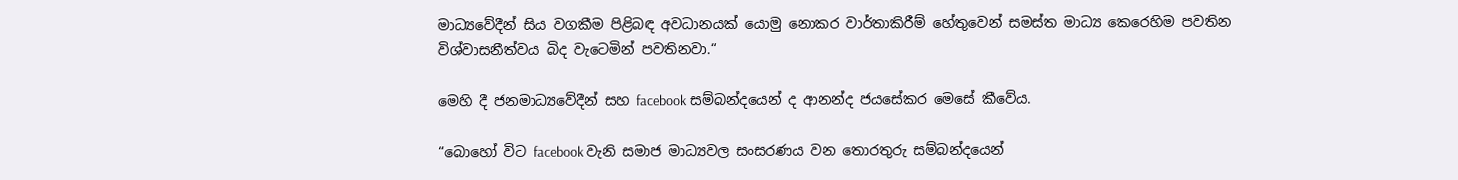මාධ්‍යවේදීන් සිය වගකීම පිළිබඳ අවධානයක් යොමු නොකර වාර්තාකිරීම් හේතුවෙන් සමස්ත මාධ්‍ය කෙරෙහිම පවතින විශ්වාසනීත්වය බිද වැටෙමින් පවතිනවා.“

මෙහි දී ජනමාධ්‍යවේදීන් සහ facebook සම්බන්දයෙන් ද ආනන්ද ජයසේකර මෙසේ කීවේය.

“බොහෝ විට facebook වැනි සමාජ මාධ්‍යවල සංසරණය වන තොරතුරු සම්බන්දයෙන්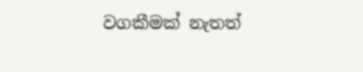වගකීමක් නැතත්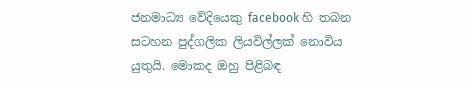ජනමාධ්‍ය වේදියෙකු facebook හි තබන සටහන පුද්ගලික ලියවිල්ලක් නොවිය යුතුයි. මොකද ඔහු පිළිබඳ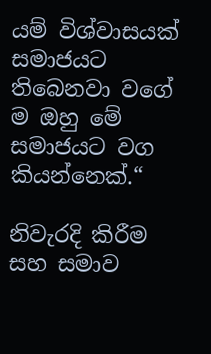යම් විශ්වාසයක් සමාජයට තිබෙනවා වගේ ම ඔහු මේ සමාජයට වග කියන්නෙක්.“

නිවැරදි කිරීම සහ සමාව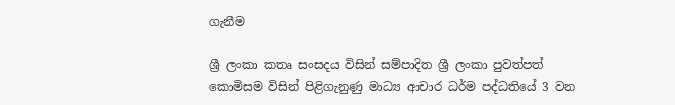ගැනීම

ශ්‍රී ලංකා කතෘ සංසදය විසින් සම්පාදිත ශ්‍රී ලංකා පුවත්පත් කොමිසම විසින් පිළිගැනුණු මාධ්‍ය ආචාර ධර්ම පද්ධතියේ 3 වන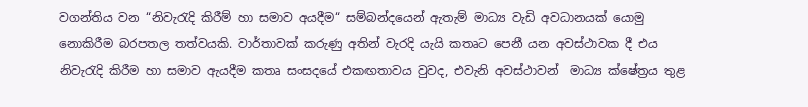වගන්තිය වන “නිවැරැදි කිරීම් හා සමාව අයදීම“ සම්බන්දයෙන් ඇතැම් මාධ්‍ය වැඩි අවධානයක් යොමු නොකිරීම බරපතල තත්වයකි. වාර්තාවක් කරුණු අතින් වැරදි යැයි කතෘට පෙනී යන අවස්ථාවක දී එය නිවැරැදි කිරීම හා සමාව ඇයදීම කතෘ සංසදයේ එකඟතාවය වුවද, එවැනි අවස්ථාවන්  මාධ්‍ය ක්ෂේත්‍රය තුළ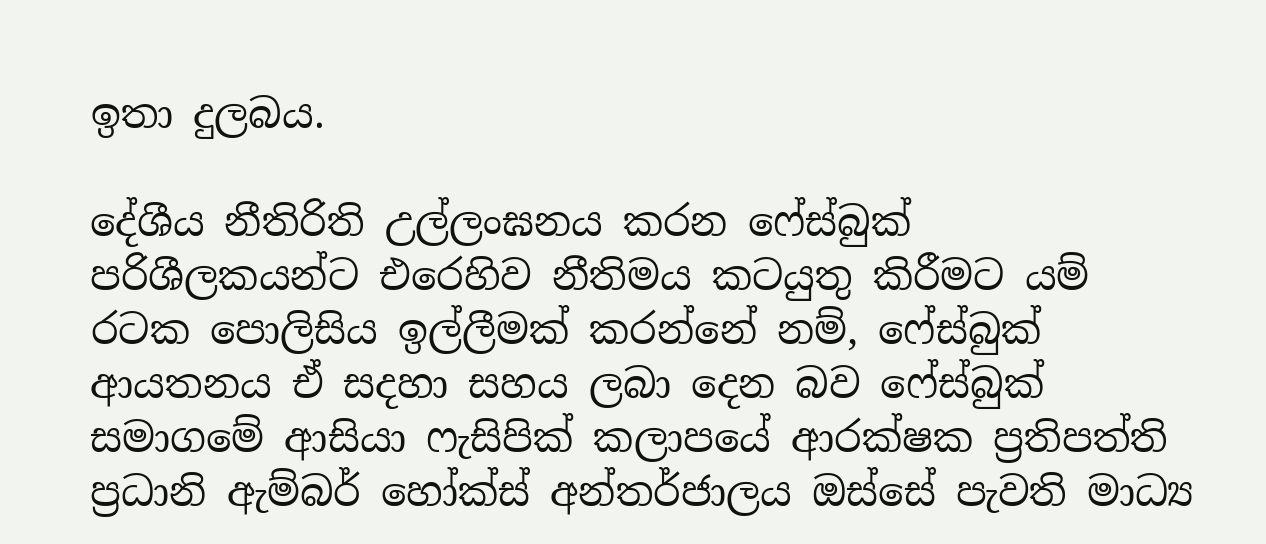ඉතා දුලබය.

දේශීය නීතිරිති උල්ලංඝනය කරන ෆේස්බුක් පරිශීලකයන්ට එරෙහිව නීතිමය කටයුතු කිරීමට යම් රටක පොලිසිය ඉල්ලීමක් කරන්නේ නම්, ෆේස්බුක් ආයතනය ඒ සදහා සහය ලබා දෙන බව ෆේස්බුක් සමාගමේ ආසියා ෆැසිපික් කලාපයේ ආරක්ෂක ප්‍රතිපත්ති ප්‍රධානි ඇම්බර් හෝක්ස් අන්තර්ජාලය ඔස්සේ පැවති මාධ්‍ය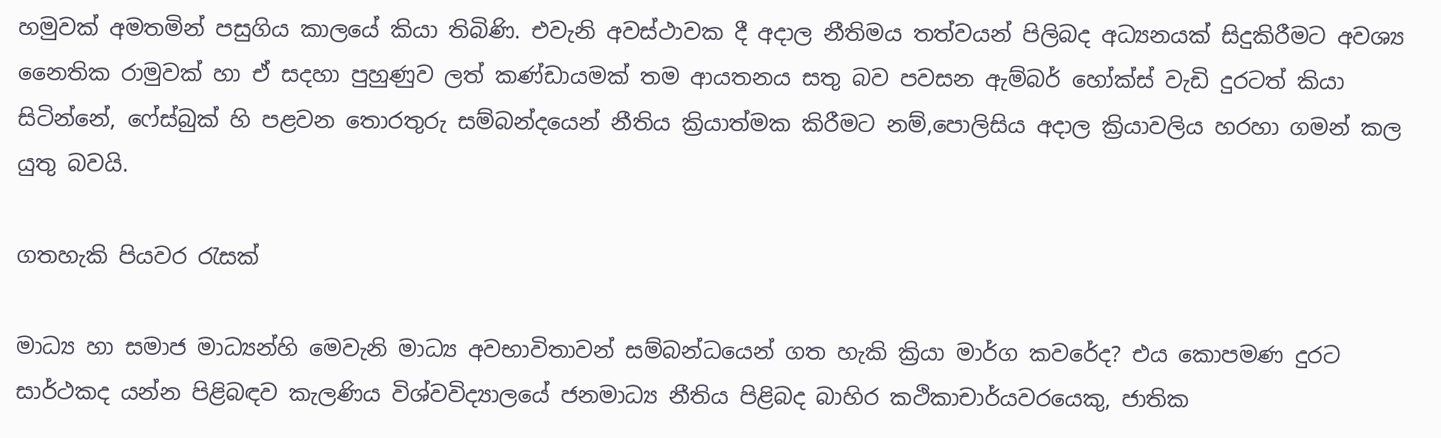හමුවක් අමතමින් පසුගිය කාලයේ කියා තිබිණි. එවැනි අවස්ථාවක දී අදාල නීතිමය තත්වයන් පිලිබද අධ්‍යනයක් සිදුකිරීමට අවශ්‍ය නෛතික රාමුවක් හා ඒ සදහා පුහුණුව ලත් කණ්ඩායමක් තම ආයතනය සතු බව පවසන ඇම්බර් හෝක්ස් වැඩි දුරටත් කියා සිටින්නේ, ෆේස්බුක් හි පළවන තොරතුරු සම්බන්දයෙන් නීතිය ක්‍රියාත්මක කිරීමට නම්,පොලිසිය අදාල ක්‍රියාවලිය හරහා ගමන් කල යුතු බවයි.

ගතහැකි පියවර රැසක්

මාධ්‍ය හා සමාජ මාධ්‍යන්හි මෙවැනි මාධ්‍ය අවභාවිතාවන් සම්බන්ධයෙන් ගත හැකි ක්‍රියා මාර්ග කවරේද? එය කොපමණ දුරට සාර්ථකද යන්න පිළිබඳව කැලණිය විශ්වවිද්‍යාලයේ ජනමාධ්‍ය නීතිය පිළිබද බාහිර කථිකාචාර්යවරයෙකු, ජාතික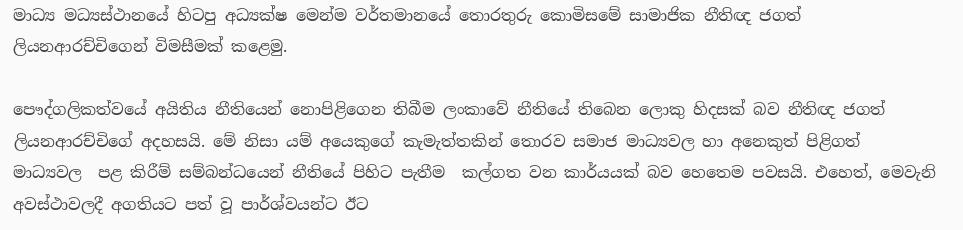මාධ්‍ය මධ්‍යස්ථානයේ හිටපු අධ්‍යක්ෂ මෙන්ම වර්තමානයේ තොරතුරු කොමිසමේ සාමාජික නීතිඥ ජගත් ලියනආරච්චිගෙන් විමසීමක් කළෙමු.

පෞද්ගලිකත්වයේ අයිතිය නීතියෙන් නොපිළිගෙන තිබීම ලංකාවේ නීතියේ තිබෙන ලොකු හිදසක් බව නීතිඥ ජගත් ලියනආරච්චිගේ අදහසයි. මේ නිසා යම් අයෙකුගේ කැමැත්තකින් තොරව සමාජ මාධ්‍යවල හා අනෙකුත් පිළිගත් මාධ්‍යවල  පළ කිරීම් සම්බන්ධයෙන් නීතියේ පිහිට පැතීම  කල්ගත වන කාර්යයක් බව හෙතෙම පවසයි. එහෙත්, මෙවැනි අවස්ථාවලදී අගතියට පත් වූ පාර්ශ්වයන්ට ඊට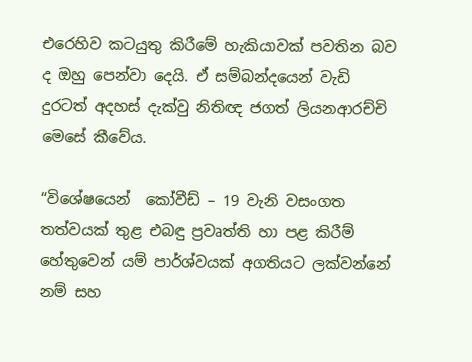එරෙහිව කටයුතු කිරීමේ හැකියාවක් පවතින බව ද ඔහු පෙන්වා දෙයි. ඒ සම්බන්දයෙන් වැඩි දුරටත් අදහස් දැක්වු නිතිඥ ජගත් ලියනආරච්චි මෙසේ කීවේය.

“විශේෂයෙන්  කෝවීඩ් – 19 වැනි වසංගත තත්වයක් තුළ එබඳු ප්‍රවෘත්ති හා පළ කිරීම් හේතුවෙන් යම් පාර්ශ්වයක් අගතියට ලක්වන්නේ නම් සහ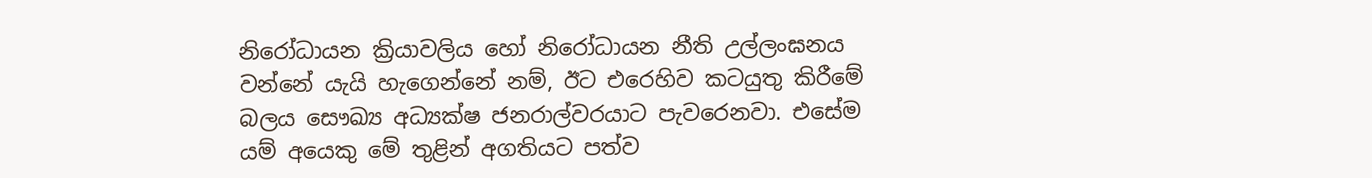නිරෝධායන ක්‍රියාවලිය හෝ නිරෝධායන නීති උල්ලංඝනය වන්නේ යැයි හැගෙන්නේ නම්, ඊට එරෙහිව කටයුතු කිරීමේ බලය සෞඛ්‍ය අධ්‍යක්ෂ ජනරාල්වරයාට පැවරෙනවා. එසේම යම් අයෙකු මේ තුළින් අගතියට පත්ව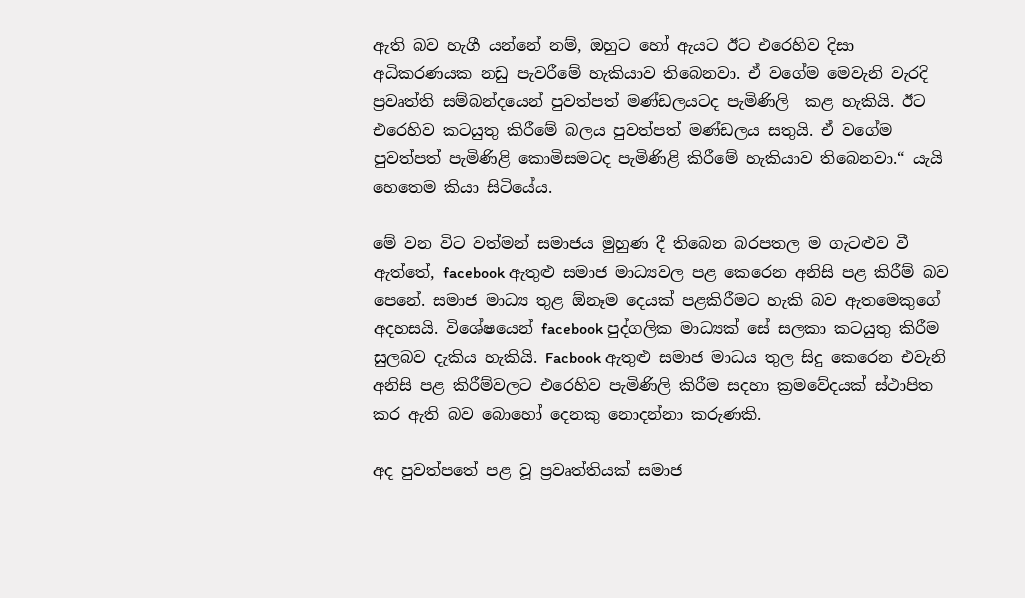ඇති බව හැගී යන්නේ නම්, ඔහුට හෝ ඇයට ඊට එරෙහිව දිසා අධිකරණයක නඩු පැවරීමේ හැකියාව තිබෙනවා. ඒ වගේම මෙවැනි වැරදි ප්‍රවෘත්ති සම්බන්දයෙන් පුවත්පත් මණ්ඩලයටද පැමිණිලි  කළ හැකියි. ඊට එරෙහිව කටයුතු කිරීමේ බලය පුවත්පත් මණ්ඩලය සතුයි. ඒ වගේම පුවත්පත් පැමිණිළි කොමිසමටද පැමිණිළි කිරීමේ හැකියාව තිබෙනවා.“ යැයි හෙතෙම කියා සිටියේය.

මේ වන විට වත්මන් සමාජය මුහුණ දී තිබෙන බරපතල ම ගැටළුව වී ඇත්තේ, facebook ඇතුළු සමාජ මාධ්‍යවල පළ කෙරෙන අනිසි පළ කිරීම් බව පෙනේ. සමාජ මාධ්‍ය තුළ ඕනෑම දෙයක් පළකිරීමට හැකි බව ඇතමෙකුගේ අදහසයි. විශේෂයෙන් facebook පුද්ගලික මාධ්‍යක් සේ සලකා කටයුතු කිරීම සුලබව දැකිය හැකියි. Facbook ඇතුළු සමාජ මාධය තුල සිදු කෙරෙන එවැනි අනිසි පළ කිරීම්වලට එරෙහිව පැමිණිලි කිරීම සදහා ක්‍රමවේදයක් ස්ථාපිත කර ඇති බව බොහෝ දෙනකු නොදන්නා කරුණකි.

අද පුවත්පතේ පළ වූ ප්‍රවෘත්තියක් සමාජ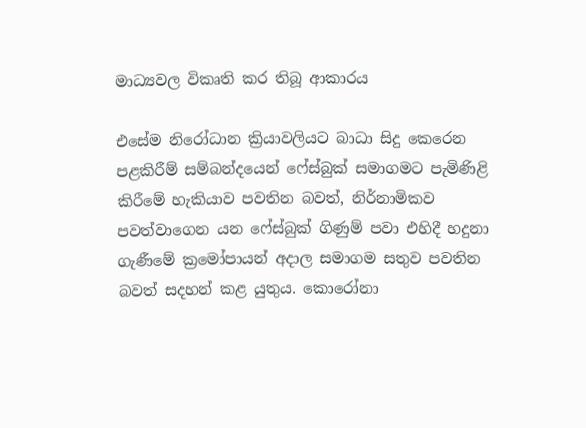මාධ්‍යවල විකෘති කර තිබූ ආකාරය

එසේම නිරෝධාන ක්‍රියාවලියට බාධා සිදු කෙරෙන පළකිරීම් සම්බන්දයෙන් ෆේස්බුක් සමාගමට පැමිණිළි කිරීමේ හැකියාව පවතින බවත්, නිර්නාමිකව පවත්වාගෙන යන ෆේස්බුක් ගිණුම් පවා එහිදී හදුනා ගැණීමේ ක්‍රමෝපායන් අදාල සමාගම සතුව පවතින බවත් සදහන් කළ යුතුය. කොරෝනා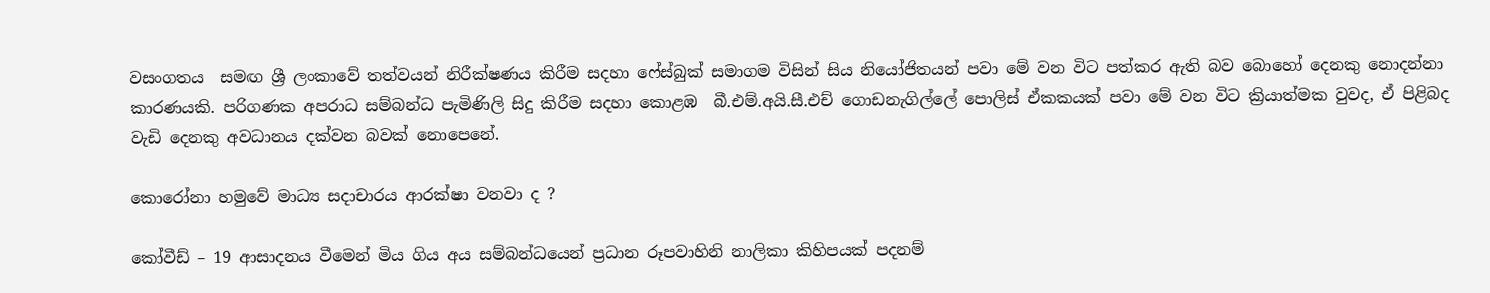වසංගතය  සමඟ ශ්‍රී ලංකාවේ තත්වයන් නිරීක්ෂණය කිරීම සදහා ෆේස්බුක් සමාගම විසින් සිය නියෝජිතයන් පවා මේ වන විට පත්කර ඇති බව බොහෝ දෙනකු නොදන්නා කාරණයකි. පරිගණක අපරාධ සම්බන්ධ පැමිණිලි සිදු කිරීම සදහා කොළඹ  බී.එම්.අයි.සී.එච් ගොඩනැගිල්ලේ පොලිස් ඒකකයක් පවා මේ වන විට ක්‍රියාත්මක වුවද, ඒ පිළිබද වැඩි දෙනකු අවධානය දක්වන බවක් නොපෙනේ.

කොරෝනා හමුවේ මාධ්‍ය සදාචාරය ආරක්ෂා වනවා ද ?

කෝවීඩ් – 19 ආසාදනය වීමෙන් මිය ගිය අය සම්බන්ධයෙන් ප්‍රධාන රූපවාහිනි නාලිකා කිහිපයක් පදනම්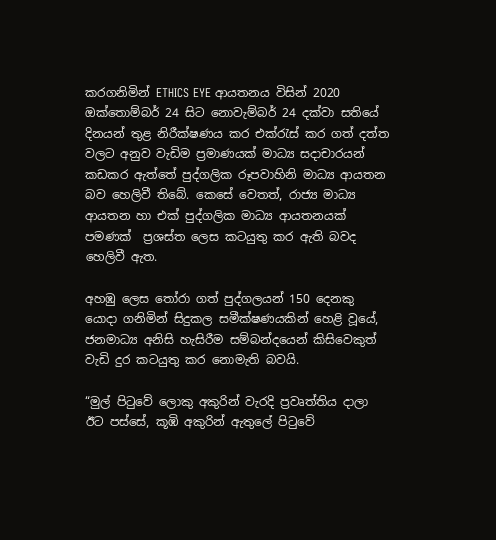කරගනිමින් ETHICS EYE ආයතනය විසින් 2020 ඔක්තොම්බර් 24 සිට නොවැම්බර් 24 දක්වා සතියේ දිනයන් තුළ නිරීක්ෂණය කර එක්රැස් කර ගත් දත්ත වලට අනුව වැඩිම ප්‍රමාණයක් මාධ්‍ය සදාචාරයන් කඩකර ඇත්තේ පුද්ගලික රූපවාහිනි මාධ්‍ය ආයතන බව හෙලිවී තිබේ. කෙසේ වෙතත්, රාජ්‍ය මාධ්‍ය ආයතන හා එක් පුද්ගලික මාධ්‍ය ආයතනයක් පමණක්  ප්‍රශස්ත ලෙස කටයුතු කර ඇති බවද හෙලිවී ඇත.

අහඹු ලෙස තෝරා ගත් පුද්ගලයන් 150 දෙනකු යොදා ගනිමින් සිදුකල සමීක්ෂණයකින් හෙළි වූයේ, ජනමාධ්‍ය අනිසි හැසිරීම සම්බන්දයෙන් කිසිවෙකුත් වැඩි දුර කටයුතු කර නොමැති බවයි.

“මුල් පිටුවේ ලොකු අකුරින් වැරදි ප්‍රවෘත්තිය දාලා ඊට පස්සේ, කූඹි අකුරින් ඇතුලේ පිටුවේ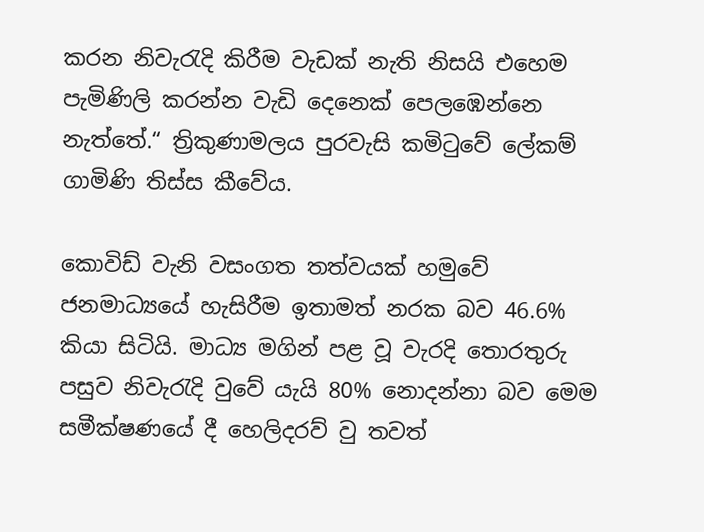කරන නිවැරැදි කිරීම වැඩක් නැති නිසයි එහෙම පැමිණිලි කරන්න වැඩි දෙනෙක් පෙලඹෙන්නෙ නැත්තේ.“ ත්‍රිකුණාමලය පුරවැසි කමිටුවේ ලේකම් ගාමිණි තිස්ස කීවේය.

කොවිඩ් වැනි වසංගත තත්වයක් හමුවේ ජනමාධ්‍යයේ හැසිරීම ඉතාමත් නරක බව 46.6% කියා සිටියි. මාධ්‍ය මගින් පළ වූ වැරදි තොරතුරු පසුව නිවැරැදි වුවේ යැයි 80% නොදන්නා බව මෙම සමීක්ෂණයේ දී හෙලිදරව් වු තවත්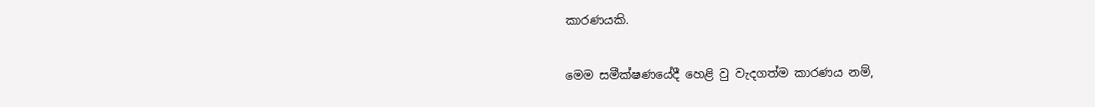කාරණයකි.

මෙම සමීක්ෂණයේදී හෙළි වු වැදගත්ම කාරණය නම්,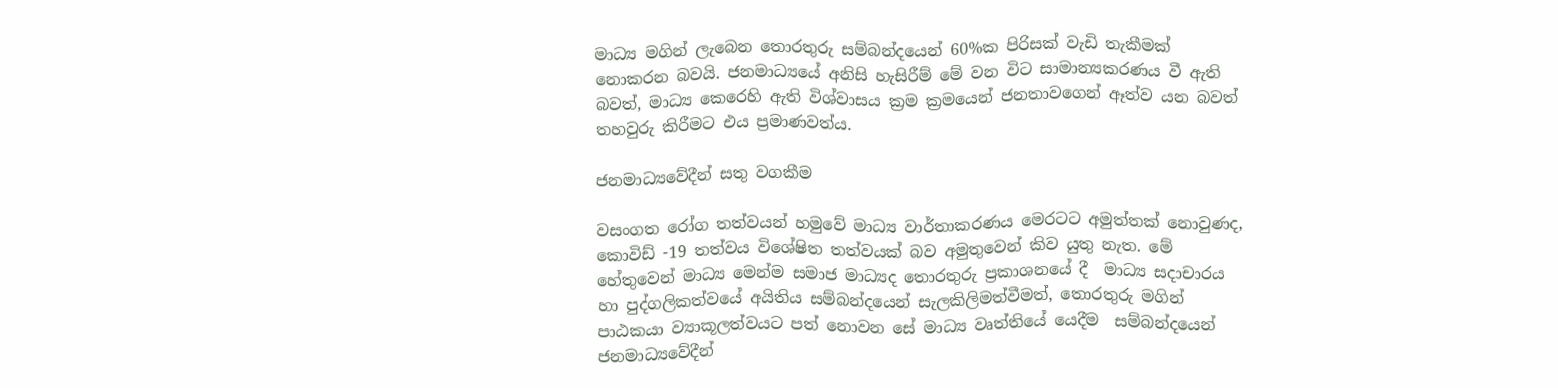මාධ්‍ය මගින් ලැබෙන තොරතුරු සම්බන්දයෙන් 60%ක පිරිසක් වැඩි තැකීමක් නොකරන බවයි. ජනමාධ්‍යයේ අනිසි හැසිරීම් මේ වන විට සාමාන්‍යකරණය වී ඇති බවත්, මාධ්‍ය කෙරෙහි ඇති විශ්වාසය ක්‍රම ක්‍රමයෙන් ජනතාවගෙන් ඈත්ව යන බවත් තහවුරු කිරීමට එය ප්‍රමාණවත්ය.

ජනමාධ්‍යවේදීන් සතු වගකීම

වසංගත රෝග තත්වයන් හමුවේ මාධ්‍ය වාර්තාකරණය මෙරටට අමුත්තක් නොවුණද, කොවිඩ් -19 තත්වය විශේෂිත තත්වයක් බව අමුතුවෙන් කිව යුතු නැත. මේ හේතුවෙන් මාධ්‍ය මෙන්ම සමාජ මාධ්‍යද තොරතුරු ප්‍රකාශනයේ දී  මාධ්‍ය සදාචාරය හා පුද්ගලිකත්වයේ අයිතිය සම්බන්දයෙන් සැලකිලිමත්වීමත්, තොරතුරු මගින් පාඨකයා ව්‍යාකූලත්වයට පත් නොවන සේ මාධ්‍ය වෘත්තියේ යෙදීම  සම්බන්දයෙන් ජනමාධ්‍යවේදීන්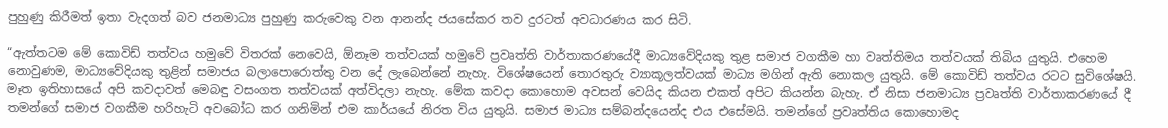පුහුණු කිරීමත් ඉතා වැදගත් බව ජනමාධ්‍ය පුහුණු කරුවෙකු වන ආනන්ද ජයසේකර තව දුරටත් අවධාරණය කර සිටි.

“ඇත්තටම මේ කොවිඩ් තත්වය හමුවේ විතරක් නෙවෙයි, ඕනෑම තත්වයක් හමුවේ ප්‍රවෘත්ති වාර්තාකරණයේදී මාධ්‍යවේදියකු තුළ සමාජ වගකීම හා වෘත්තිමය තත්වයක් තිබිය යුතුයි. එහෙම නොවුණම, මාධ්‍යවේදියකු තුළින් සමාජය බලාපොරොත්තු වන දේ ලැබෙන්නේ නැහැ. විශේෂයෙන් තොරතුරු ව්‍යාකූලත්වයක් මාධ්‍ය මගින් ඇති නොකල යුතුයි. මේ කොවිඩ් තත්වය රටට සුවිශේෂයි. මෑත ඉතිහාසයේ අපි කවදාවත් මෙබඳු වසංගත තත්වයක් අත්විදලා නැහැ. මේක කවදා කොහොම අවසන් වෙයිද කියන එකත් අපිට කියන්න බැහැ. ඒ නිසා ජනමාධ්‍ය ප්‍රවෘත්ති වාර්තාකරණයේ දී තමන්ගේ සමාජ වගකීම හරිහැටි අවබෝධ කර ගනිමින් එම කාර්යයේ නිරත විය යුතුයි. සමාජ මාධ්‍ය සම්බන්දයෙන්ද එය එසේමයි. තමන්ගේ ප්‍රවෘත්තිය කොහොමද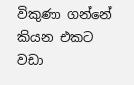විකුණා ගන්නේ කියන එකට වඩා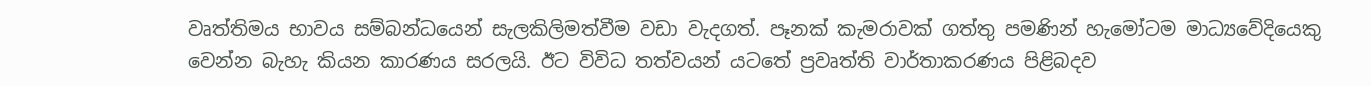වෘත්තිමය භාවය සම්බන්ධයෙන් සැලකිලිමත්වීම වඩා වැදගත්. පෑනක් කැමරාවක් ගත්තු පමණින් හැමෝටම මාධ්‍යවේදියෙකු වෙන්න බැහැ කියන කාරණය සරලයි. ඊට විවිධ තත්වයන් යටතේ ප්‍රවෘත්ති වාර්තාකරණය පිළිබදව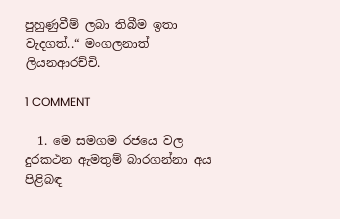පුහුණුවීම් ලබා තිබීම ඉතා වැදගත්..“ මංගලනාත් ලියනආරච්චි.

1 COMMENT

  1. මෙ සමගම රජයෙ වල දුරකථන ඇමතුම් බාරගන්නා අය පිළිබඳ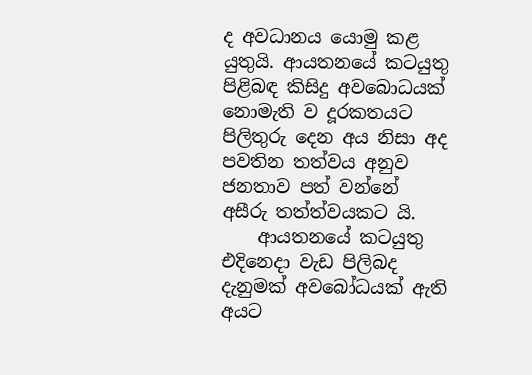ද අවධානය යොමු කළ යුතුයි. ආයතනයේ කටයුතු පිළිබඳ කිසිදු අවබොධයක් නොමැති ව දූරකතයට පිලිතුරු දෙන අය නිසා අද පවතින තත්වය අනුව ජනතාව පත් වන්නේ අසීරු තත්ත්වයකට යි.
    ආයතනයේ කටයුතු එදිනෙදා වැඩ පිලිබද දැනුමක් අවබෝධයක් ඇති අයට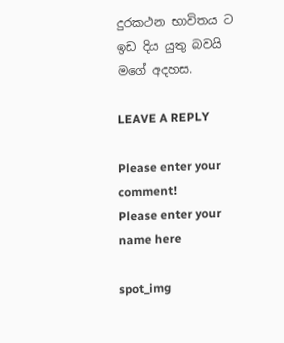දුරකථන භාවිතය ට ඉඩ දිය යුතු බවයි මගේ අදහස.

LEAVE A REPLY

Please enter your comment!
Please enter your name here

spot_img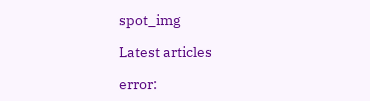spot_img

Latest articles

error: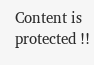Content is protected !!